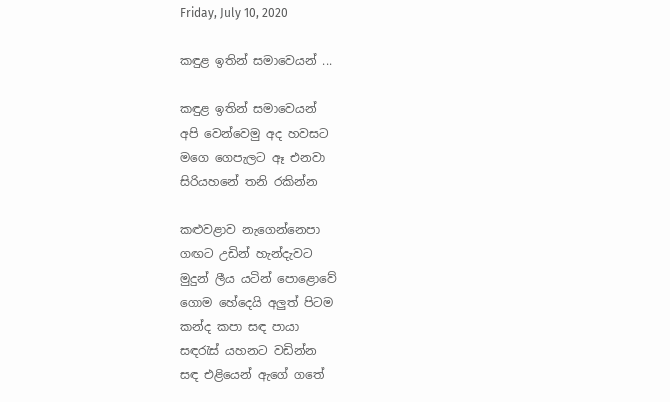Friday, July 10, 2020

කඳුළ ඉතින් සමාවෙයන් ...

කඳුළ ඉතින් සමාවෙයන්
අපි වෙන්වෙමු අද හවසට
මගෙ ගෙපැලට ඈ එනවා
සිරියහනේ තනි රකින්න

කළුවළාව නැගෙන්නෙපා
ගඟට උඩින් හැන්දැවට
මුදුන් ලීය යටින් පොළොවේ
ගොම හේදෙයි අලුත් පිටම
කන්ද කපා සඳ පායා
සඳරැස්‌ යහනට වඩින්න
සඳ එළියෙන් ඇගේ ගතේ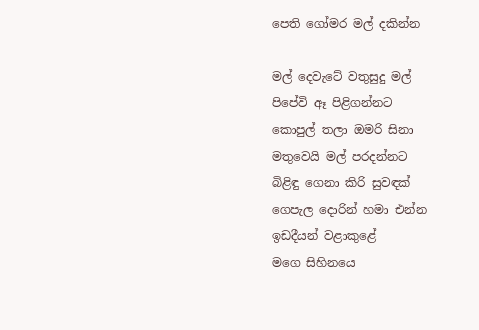පෙති ගෝමර මල් දකින්න

මල් දෙවැටේ වතුසුදු මල්
පිපේවි ඈ පිළිගන්නට
කොපුල් තලා ඔමරි සිනා
මතුවෙයි මල් පරදන්නට
බිළිඳු ගෙනා කිරි සුවඳක්‌
ගෙපැල දොරින් හමා එන්න
ඉඩදීයන් වළාකුළේ
මගෙ සිහිනයෙ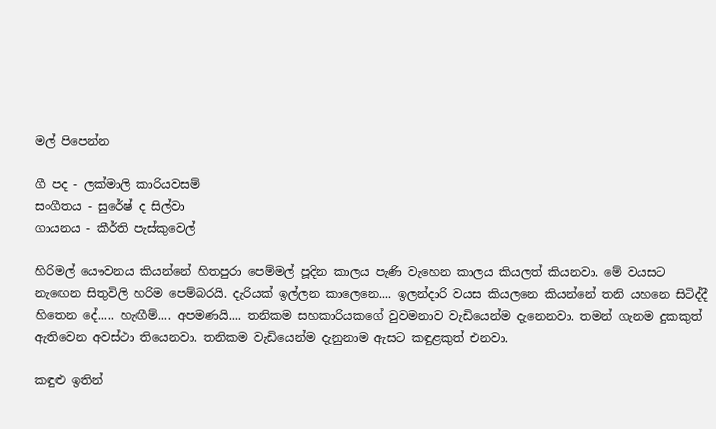මල් පිපෙන්න

ගී පද - ලක්‌මාලි කාරියවසම්
සංගීතය - සුරේෂ් ද සිල්වා
ගායනය - කීර්ති පැස්‌කුවෙල්

හිරිමල් යෞවනය කියන්නේ හිතපුරා පෙම්මල් පූදින කාලය පැණි වැහෙන කාලය කියලත් කියනවා. මේ වයසට නැඟෙන සිතුවිලි හරිම පෙම්බරයි. දැරියක්‌ ඉල්ලන කාලෙනෙ.... ඉලන්දාරි වයස කියලනෙ කියන්නේ තනි යහනෙ සිටිද්දී හිතෙන දේ..... හැඟීම්.... අපමණයි.... තනිකම සහකාරියකගේ වුවමනාව වැඩියෙන්ම දැනෙනවා. තමන් ගැනම දුකකුත් ඇතිවෙන අවස්‌ථා තියෙනවා. තනිකම වැඩියෙන්ම දැනුනාම ඇසට කඳුළකුත් එනවා.

කඳුළු ඉතින්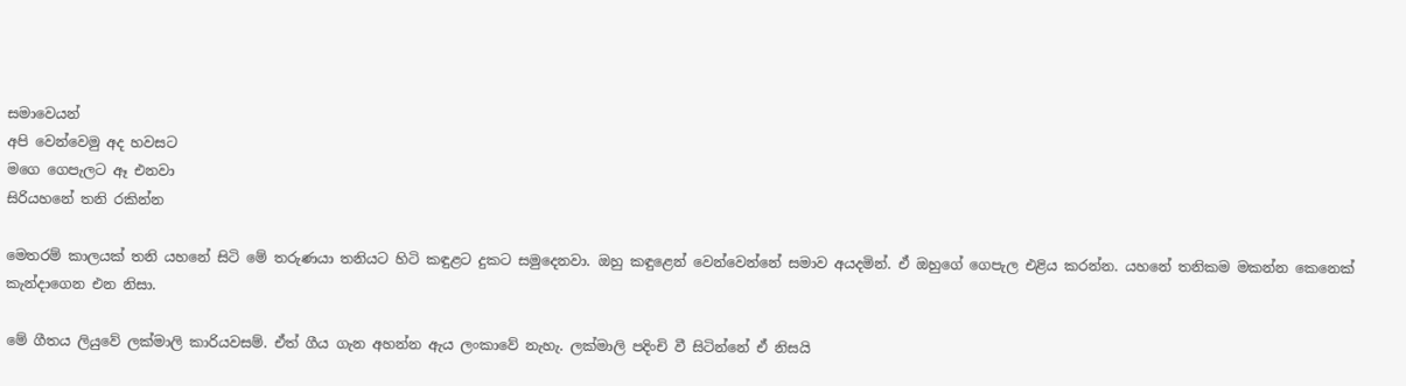සමාවෙයන්
අපි වෙන්වෙමු අද හවසට
මගෙ ගෙපැලට ඈ එනවා
සිරියහනේ තනි රකින්න

මෙතරම් කාලයක්‌ තනි යහනේ සිටි මේ තරුණයා තනියට හිටි කඳුළට දුකට සමුදෙනවා. ඔහු කඳුළෙන් වෙන්වෙන්නේ සමාව අයදමින්. ඒ ඔහුගේ ගෙපැල එළිය කරන්න. යහනේ තනිකම මකන්න කෙනෙක්‌ කැන්දාගෙන එන නිසා.

මේ ගීතය ලියුවේ ලක්‌මාලි කාරියවසම්. ඒත් ගීය ගැන අහන්න ඇය ලංකාවේ නැහැ. ලක්‌මාලි පදිංචි වී සිටින්නේ ඒ නිසයි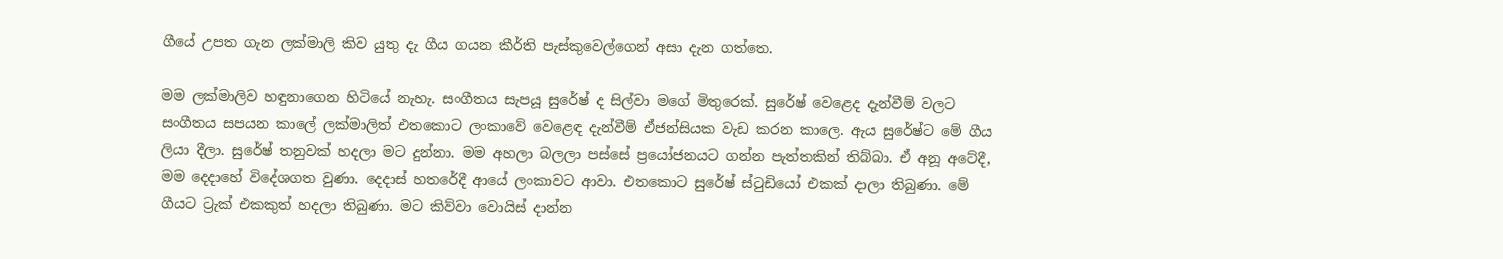ගීයේ උපත ගැන ලක්‌මාලි කිව යුතු දැ ගීය ගයන කීර්ති පැස්‌කුවෙල්ගෙන් අසා දැන ගත්තෙ.

මම ලක්‌මාලිව හඳුනාගෙන හිටියේ නැහැ. සංගීතය සැපයූ සුරේෂ් ද සිල්වා මගේ මිතුරෙක්‌. සුරේෂ් වෙළෙද දැන්වීම් වලට සංගීතය සපයන කාලේ ලක්‌මාලිත් එතකොට ලංකාවේ වෙළෙඳ දැන්වීම් ඒජන්සියක වැඩ කරන කාලෙ. ඇය සුරේෂ්ට මේ ගීය ලියා දීලා. සුරේෂ් තනුවක්‌ හදලා මට දුන්නා. මම අහලා බලලා පස්‌සේ ප්‍රයෝජනයට ගන්න පැත්තකින් තිබ්බා. ඒ අනූ අටේදී, මම දෙදාහේ විදේශගත වුණා. දෙදාස්‌ හතරේදී ආයේ ලංකාවට ආවා. එතකොට සුරේෂ් ස්‌ටුඩියෝ එකක්‌ දාලා තිබුණා. මේ ගීයට ට්‍රැක්‌ එකකුත් හදලා තිබුණා. මට කිව්වා වොයිස්‌ දාන්න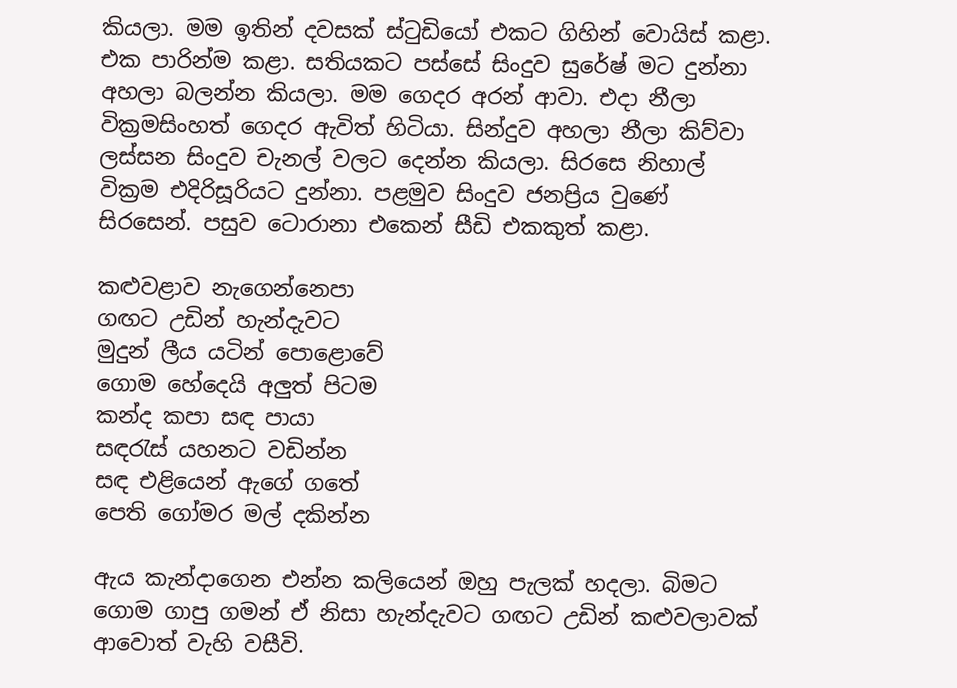කියලා. මම ඉතින් දවසක්‌ ස්‌ටුඩියෝ එකට ගිහින් වොයිස්‌ කළා. එක පාරින්ම කළා. සතියකට පස්‌සේ සිංදුව සුරේෂ් මට දුන්නා අහලා බලන්න කියලා. මම ගෙදර අරන් ආවා. එදා නීලා වික්‍රමසිංහත් ගෙදර ඇවිත් හිටියා. සින්දුව අහලා නීලා කිව්වා ලස්‌සන සිංදුව චැනල් වලට දෙන්න කියලා. සිරසෙ නිහාල් වික්‍රම එදිරිසූරියට දුන්නා. පළමුව සිංදුව ජනප්‍රිය වුණේ සිරසෙන්. පසුව ටොරානා එකෙන් සීඩි එකකුත් කළා.

කළුවළාව නැගෙන්නෙපා
ගඟට උඩින් හැන්දැවට
මුදුන් ලීය යටින් පොළොවේ
ගොම හේදෙයි අලුත් පිටම
කන්ද කපා සඳ පායා
සඳරැස්‌ යහනට වඩින්න
සඳ එළියෙන් ඇගේ ගතේ
පෙති ගෝමර මල් දකින්න

ඇය කැන්දාගෙන එන්න කලියෙන් ඔහු පැලක්‌ හදලා. බිමට ගොම ගාපු ගමන් ඒ නිසා හැන්දැවට ගඟට උඩින් කළුවලාවක්‌ ආවොත් වැහි වසීවි.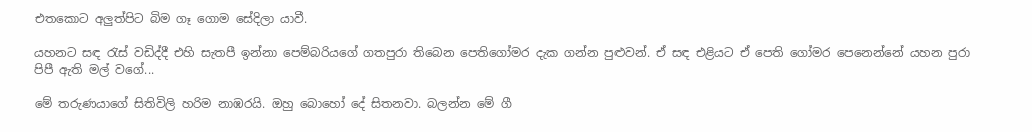එතකොට අලුත්පිට බිම ගෑ ගොම සේදිලා යාවී.

යහනට සඳ රැස්‌ වඩිද්දී එහි සැතපී ඉන්නා පෙම්බරියගේ ගතපුරා තිබෙන පෙතිගෝමර දැක ගන්න පුළුවන්. ඒ සඳ එළියට ඒ පෙති ගෝමර පෙනෙන්නේ යහන පුරා පිපී ඇති මල් වගේ...

මේ තරුණයාගේ සිතිවිලි හරිම නාඹරයි. ඔහු බොහෝ දේ සිතනවා. බලන්න මේ ගී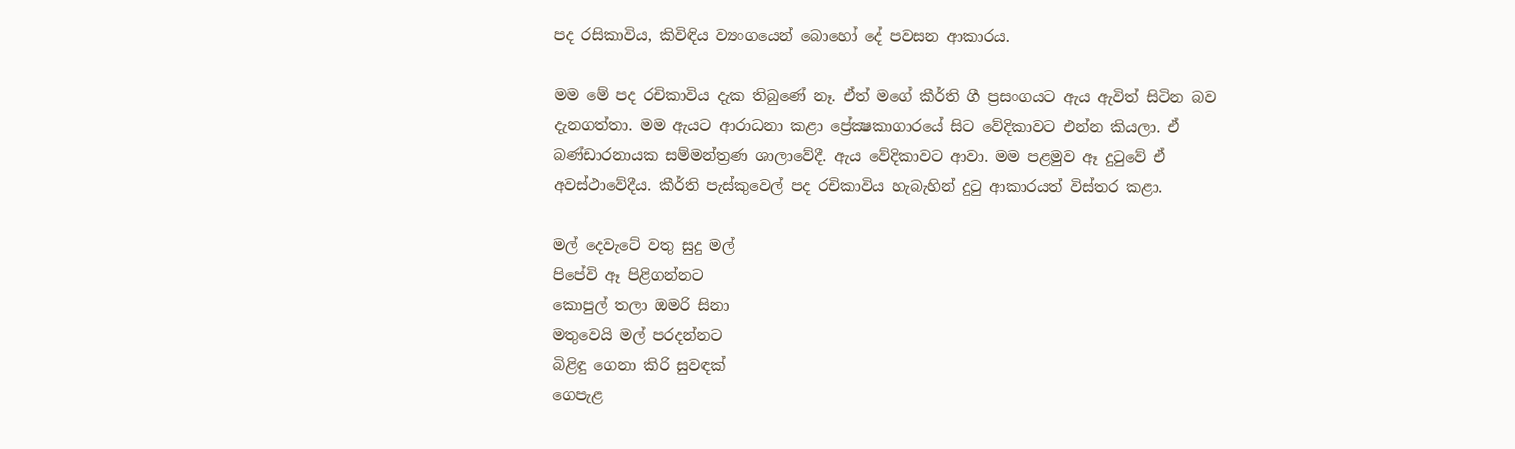පද රසිකාවිය, කිවිඳිය ව්‍යංගයෙන් බොහෝ දේ පවසන ආකාරය.

මම මේ පද රචිකාවිය දැක තිබුණේ නෑ. ඒත් මගේ කීර්ති ගී ප්‍රසංගයට ඇය ඇවිත් සිටින බව දැනගත්තා. මම ඇයට ආරාධනා කළා ප්‍රේක්‍ෂකාගාරයේ සිට වේදිකාවට එන්න කියලා. ඒ බණ්‌ඩාරනායක සම්මන්ත්‍රණ ශාලාවේදී. ඇය වේදිකාවට ආවා. මම පළමුව ඈ දුටුවේ ඒ අවස්‌ථාවේදීය. කීර්ති පැස්‌කුවෙල් පද රචිකාවිය හැබැහින් දුටු ආකාරයත් විස්‌තර කළා.

මල් දෙවැටේ වතු සුදු මල්
පිපේවි ඈ පිළිගන්නට
කොපුල් තලා ඔමරි සිනා
මතුවෙයි මල් පරදන්නට
බිළිඳු ගෙනා කිරි සුවඳක්‌
ගෙපැළ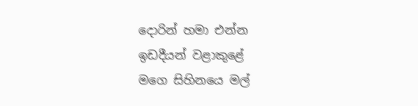දොරින් හමා එන්න
ඉඩදීයන් වළාකුළේ
මගෙ සිහිනයෙ මල්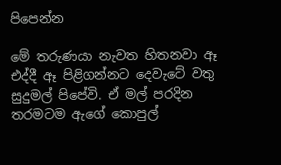පිපෙන්න

මේ තරුණයා නැවත හිතනවා ඈ එද්දී ඈ පිළිගන්නට දෙවැටේ වතු සුදුමල් පිපේවි. ඒ මල් පරදින තරමටම ඇගේ කොපුල්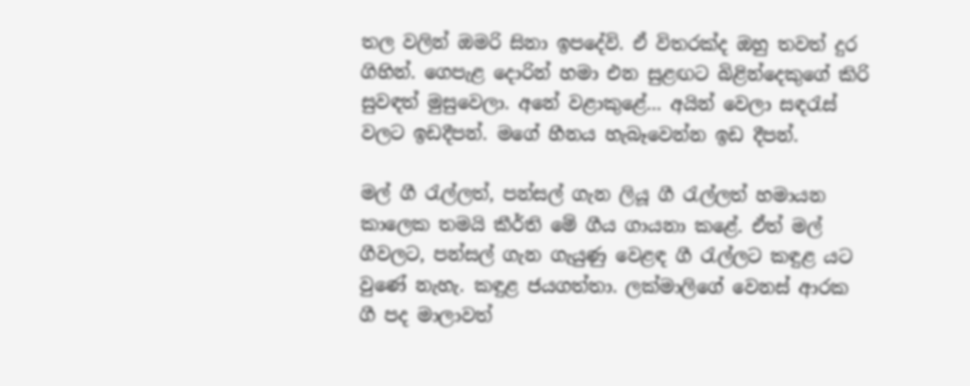තල වලින් ඔමරි සිනා ඉපදේවි. ඒ විතරක්‌ද ඔහු තවත් දුර ගිහින්. ගෙපැළ දොරින් හමා එන සුළඟට බිළින්දෙකුගේ කිරි සුවඳත් මුසුවෙලා. අනේ වළාකුළේ... අයින් වෙලා සඳරැස්‌ වලට ඉඩදීපන්. මගේ හීනය හැබෑවෙන්න ඉඩ දීපන්.

මල් ගී රැල්ලත්, පන්සල් ගැන ලියූ ගී රැල්ලත් හමායන කාලෙක තමයි කීර්ති මේ ගීය ගායනා කළේ. ඒත් මල් ගීවලට, පන්සල් ගැන ගැයුණු වෙළඳ ගී රැල්ලට කඳුළ යට වුණේ නැහැ. කඳුළ ජයගත්තා. ලක්‌මාලිගේ වෙනස්‌ ආරක ගී පද මාලාවත්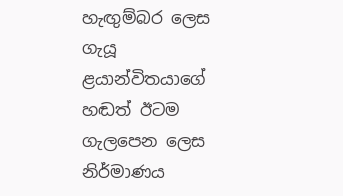හැඟුම්බර ලෙස ගැයූ ළයාන්විතයාගේ හඬත් ඊටම ගැලපෙන ලෙස නිර්මාණය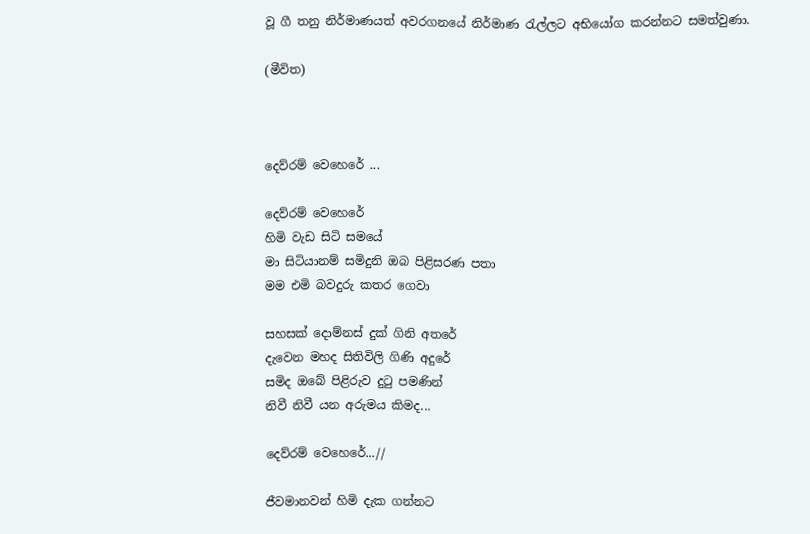වූ ගී තනු නිර්මාණයත් අවරගනයේ නිර්මාණ රැල්ලට අභියෝග කරන්නට සමත්වුණා.

(මීවිත)



දෙව්රම් වෙහෙරේ ...

දෙව්රම් වෙහෙරේ
හිමි වැඩ සිටි සමයේ
මා සිටියානම් සමිදුනි ඔබ පිළිසරණ පතා
මම‍ එමි බවදුරු කතර ගෙවා

සහසක් දොම්නස් දුක් ගිනි අතරේ
දැවෙන මහද සිතිවිලි ගිණි අදුරේ
සමිද ඔබේ පිළිරුව දුටු පමණින්
නිවී නිවී යන අරුමය කිමද...

දෙව්රම් වෙහෙරේ...//

ජීවමානවන් හිමි දැක ගන්නට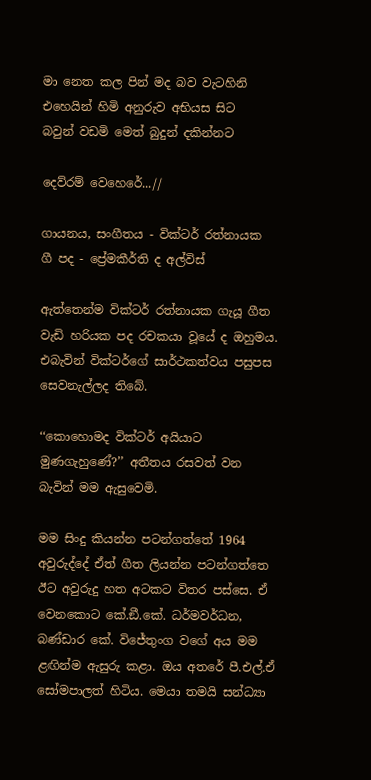මා නෙත කල පින් මද බව වැටහිනි
එහෙයින් හිමි අනුරුව අභියස සිට
බවුන් වඩමි ‍මෙත් බුදුන් දකින්නට

දෙව්රම් වෙහෙරේ...//

ගායනය, සංගීතය - වික්ටර් රත්නායක
ගී පද - ප්‍රේමකීර්ති ද අල්විස්

ඇත්තෙන්ම වික්ටර් රත්නායක ගැයූ ගීත වැඩි හරියක පද රචකයා වූයේ ද ඔහුමය. එබැවින් වික්ටර්ගේ සාර්ථකත්වය පසුපස සෙවනැල්ලද තිබේ.

‘‘කොහොමද වික්ටර් අයියාට මුණගැහුණේ?’’ අතීතය රසවත් වන බැවින් මම ඇසුවෙමි.

මම සිංදු කියන්න පටන්ගත්තේ 1964 අවුරුද්දේ ඒත් ගීත ලියන්න පටන්ගත්තෙ ඊට අවුරුදු හත අටකට විතර පස්සෙ. ඒ වෙනකොට කේ.ඞී.කේ. ධර්මවර්ධන, බණ්ඩාර කේ. විජේතුංග වගේ අය මම ළඟින්ම ඇසුරු කළා. ඔය අතරේ පී.එල්.ඒ සෝමපාලත් හිටිය. මෙයා තමයි සන්ධ්‍යා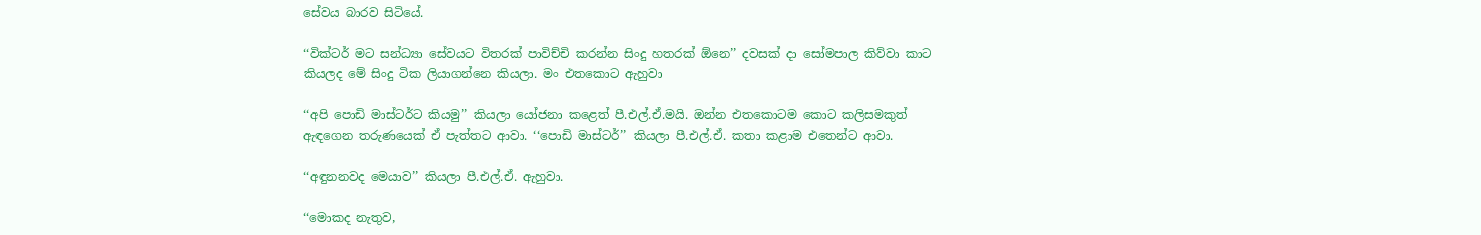සේවය බාරව සිටියේ.

‘‘වික්ටර් මට සන්ධ්‍යා සේවයට විතරක් පාවිච්චි කරන්න සිංදු හතරක් ඕනෙ’’ දවසක් දා සෝමපාල කිව්වා කාට කියලද මේ සිංදු ටික ලියාගන්නෙ කියලා. මං එතකොට ඇහුවා

‘‘අපි පොඩි මාස්ටර්ට කියමු’’ කියලා යෝජනා කළෙත් පී.එල්.ඒ.මයි. ඔන්න එතකොටම කොට කලිසමකුත් ඇඳගෙන තරුණයෙක් ඒ පැත්තට ආවා. ‘‘පොඩි මාස්ටර්’’ කියලා පී.එල්.ඒ. කතා කළාම එතෙන්ට ආවා.

‘‘අඳුනනවද මෙයාව’’ කියලා පී.එල්.ඒ. ඇහුවා.

‘‘මොකද නැතුව,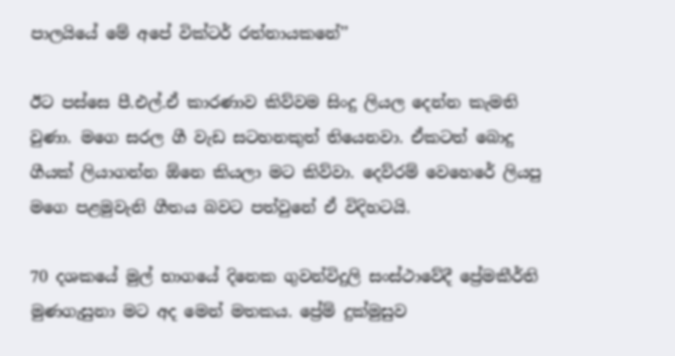පාලයියේ මේ අපේ වික්ටර් රත්නායකනේ’’

ඊට පස්සෙ පී.එල්.ඒ කාරණාව කිව්වම සිංදු ලියල දෙන්න කැමති වුණා. මගෙ සරල ගී වැඩ සටහනකුත් තියෙනවා. ඒකටත් බොදු ගීයක් ලියාගන්න ඕනෙ කියලා මට කිව්වා. දෙව්රම් වෙහෙරේ ලියපු මගෙ පළමුවැනි ගීතය බවට පත්වුනේ ඒ විදිහටයි.

70 දශකයේ මුල් භාගයේ දිනෙක ගුවන්විදුලි සංස්ථාවේදී ප්‍රේමකීර්ති මුණගැසුනා මට අද මෙන් මතකය. ප්‍රේම් දුක්මුසුව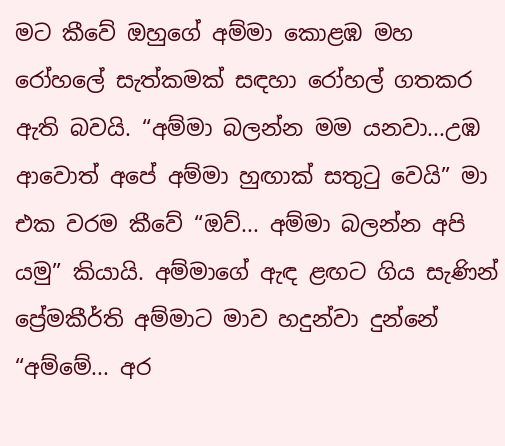මට කීවේ ඔහුගේ අම්මා කොළඹ මහ රෝහලේ සැත්කමක් සඳහා රෝහල් ගතකර ඇති බවයි. “අම්මා බලන්න මම යනවා...උඹ ආවොත් අපේ අම්මා හුඟාක් සතුටු වෙයි” මා එක වරම කීවේ “ඔව්... අම්මා බලන්න අපි යමු” කියායි. අම්මාගේ ඇඳ ළඟට ගිය සැණින් ප්‍රේමකීර්ති අම්මාට මාව හදුන්වා දුන්නේ “අම්මේ... අර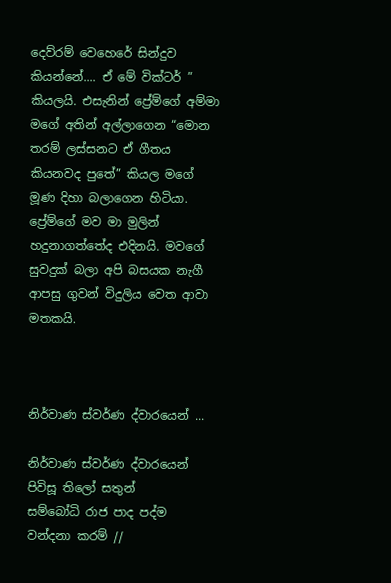දෙව්රම් වෙහෙරේ සින්දුව කියන්නේ.... ඒ මේ වික්ටර් ” කියලයි. එසැනින් ප්‍රේම්ගේ අම්මා මගේ අතින් අල්ලාගෙන “මොන තරම් ලස්සනට ඒ ගීතය කියනවද පුතේ” කියල මගේ මූණ දිහා බලාගෙන හිටියා. ප්‍රේම්ගේ මව මා මුලින් හදුනාගත්තේද එදිනයි. මවගේ සුවදුක් බලා අපි බසයක නැගී ආපසු ගුවන් විදුලිය වෙත ආවා මතකයි.



නිර්වාණ ස්වර්ණ ද්වාරයෙන් ...

නිර්වාණ ස්වර්ණ ද්වාරයෙන්
පිවිසූ තිලෝ සතුන්
සම්බෝධි රාජ පාද පද්ම
වන්දනා කරම් //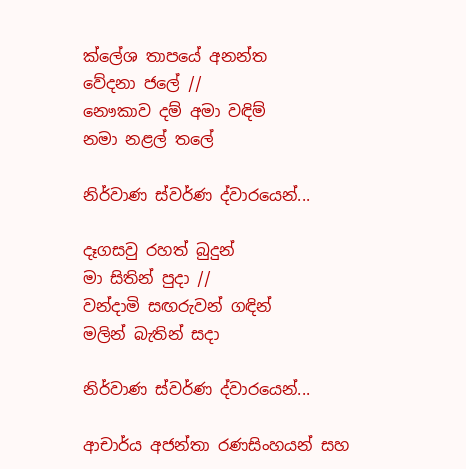ක්ලේශ තාපයේ අනන්ත
වේදනා ජලේ //
නෞකාව දම් අමා වඳිම්
නමා නළල් තලේ

නිර්වාණ ස්වර්ණ ද්වාරයෙන්...

දෑගසවු රහත් බුදුන්
මා සිතින් පුදා //
වන්දාමි සඟරුවන් ගඳින්
මලින් බැතින් සදා

නිර්වාණ ස්වර්ණ ද්වාරයෙන්...

ආචාර්ය අජන්තා රණසිංහයන් සහ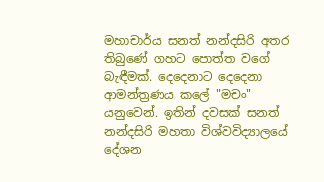මහාචාර්ය සනත් නන්දසිරි අතර තිබුණේ ගහට පොත්ත වගේ බැඳීමක්. දෙදෙනාට දෙදෙනා ආමන්ත්‍රණය කලේ "මචං" යනුවෙන්. ඉතින් දවසක් සනත් නන්දසිරි මහතා විශ්වවිද්‍යාලයේ දේශන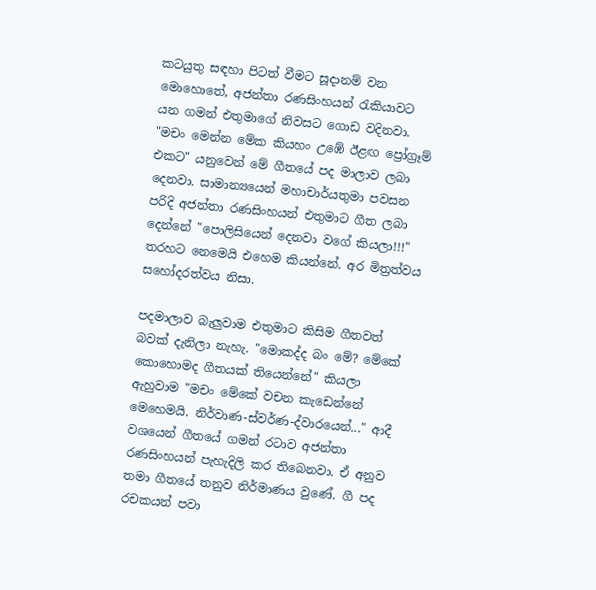කටයුතු සඳහා පිටත් වීමට සූදානම් වන මොහොතේ, අජන්තා රණසිංහයන් රැකියාවට යන ගමන් එතුමාගේ නිවසට ගොඩ වදිනවා. "මචං මෙන්න මේක කියහං උඹේ ඊළඟ ප්‍රෝග්‍රෑම් එකට" යනුවෙන් මේ ගීතයේ පද මාලාව ලබා දෙනවා. සාමාන්‍යයෙන් මහාචාර්යතුමා පවසන පරිදි අජන්තා රණසිංහයන් එතුමාට ගීත ලබා දෙන්නේ "පොලිසියෙන් දෙනවා වගේ කියලා!!!" තරහට නෙමෙයි එහෙම කියන්නේ. අර මිත්‍රත්වය සහෝදරත්වය නිසා.

පදමාලාව බැලුවාම එතුමාට කිසිම ගීතවත් බවක් දැනිලා නැහැ. "මොකද්ද බං මේ? මේකේ කොහොමද ගීතයක් තියෙන්නේ" කියලා ඇහුවාම "මචං මේකේ වචන කැඩෙන්නේ මෙහෙමයි. නිර්වාණ-ස්වර්ණ-ද්වාරයෙන්..." ආදී වශයෙන් ගීතයේ ගමන් රටාව අජන්තා රණසිංහයන් පැහැදිලි කර තිබෙනවා. ඒ අනුව තමා ගීතයේ තනුව නිර්මාණය වුණේ. ගී පද රචකයන් පවා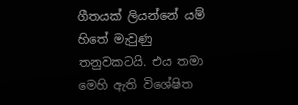ගීතයක් ලියන්නේ යම් හිතේ මැවුණු තනුවකටයි. එය තමා මෙහි ඇති විශේෂිත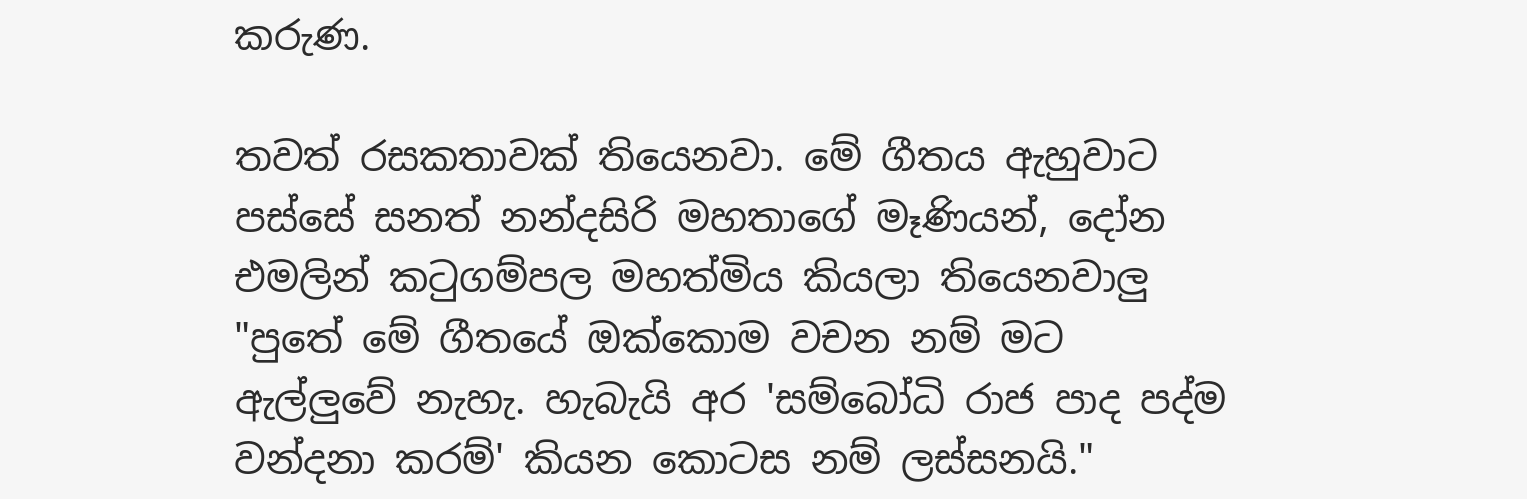කරුණ.

තවත් රසකතාවක් තියෙනවා. මේ ගීතය ඇහුවාට පස්සේ සනත් නන්දසිරි මහතාගේ මෑණියන්, දෝන එමලින් කටුගම්පල මහත්මිය කියලා තියෙනවාලු "පුතේ මේ ගීතයේ ඔක්කොම වචන නම් මට ඇල්ලුවේ නැහැ. හැබැයි අර 'සම්බෝධි රාජ පාද පද්ම වන්දනා කරම්' කියන කොටස නම් ලස්සනයි."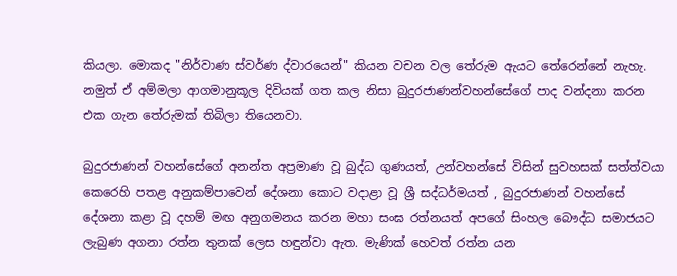කියලා. මොකද "නිර්වාණ ස්වර්ණ ද්වාරයෙන්" කියන වචන වල තේරුම ඇයට තේරෙන්නේ නැහැ. නමුත් ඒ අම්මලා ආගමානුකූල දිවියක් ගත කල නිසා බුදුරජාණන්වහන්සේගේ පාද වන්දනා කරන එක ගැන තේරුමක් තිබිලා තියෙනවා.

බුදුරජාණන් වහන්සේගේ අනන්ත අප්‍රමාණ වූ බුද්ධ ගුණයත්, උන්වහන්සේ විසින් සුවහසක් සත්ත්වයා කෙරෙහි පතළ අනුකම්පාවෙන් දේශනා කොට වදාළා වූ ශ්‍රී සද්ධර්මයත් , බුදුරජාණන් වහන්සේ දේශනා කළා වූ දහම් මඟ අනුගමනය කරන මහා සංඝ රත්නයත් අපගේ සිංහල බෞද්ධ සමාජයට ලැබුණ අගනා රත්න තුනක් ලෙස හඳුන්වා ඇත. මැණික් හෙවත් රත්න යන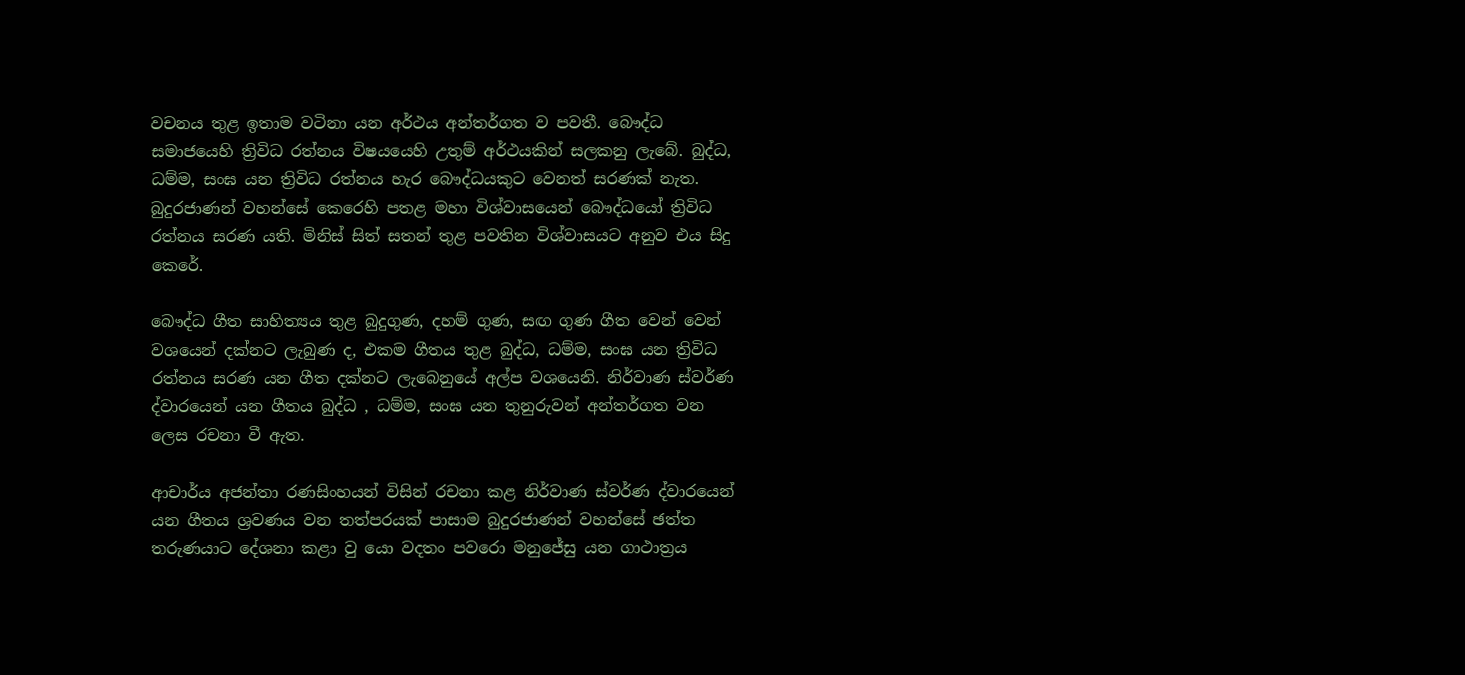වචනය තුළ ඉතාම වටිනා යන අර්ථය අන්තර්ගත ව පවතී. බෞද්ධ සමාජයෙහි ත්‍රිවිධ රත්නය විෂයයෙහි උතුම් අර්ථයකින් සලකනු ලැබේ. බුද්ධ, ධම්ම, සංඝ යන ත්‍රිවිධ රත්නය හැර බෞද්ධයකුට වෙනත් සරණක් නැත. බුදුරජාණන් වහන්සේ කෙරෙහි පතළ මහා විශ්වාසයෙන් බෞද්ධයෝ ත්‍රිවිධ රත්නය සරණ යති. මිනිස් සිත් සතන් තුළ පවතින විශ්වාසයට අනුව එය සිදු කෙරේ.

බෞද්ධ ගීත සාහිත්‍යය තුළ බුදුගුණ, දහම් ගුණ, සඟ ගුණ ගීත වෙන් වෙන් වශයෙන් දක්නට ලැබුණ ද, එකම ගීතය තුළ බුද්ධ, ධම්ම, සංඝ යන ත්‍රිවිධ රත්නය සරණ යන ගීත දක්නට ලැබෙනුයේ අල්ප වශයෙනි. නිර්වාණ ස්වර්ණ ද්වාරයෙන් යන ගීතය බුද්ධ , ධම්ම, සංඝ යන තුනුරුවන් අන්තර්ගත වන ලෙස රචනා වී ඇත.

ආචාර්ය අජන්තා රණසිංහයන් විසින් රචනා කළ නිර්වාණ ස්වර්ණ ද්වාරයෙන් යන ගීතය ශ්‍රවණය වන තත්පරයක් පාසාම බුදුරජාණන් වහන්සේ ඡත්ත තරුණයාට දේශනා කළා වු යො වදතං පවරො මනුජේසු යන ගාථාත්‍රය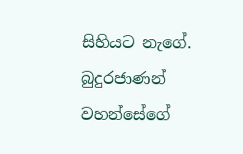සිහියට නැගේ. බුදුරජාණන් වහන්සේගේ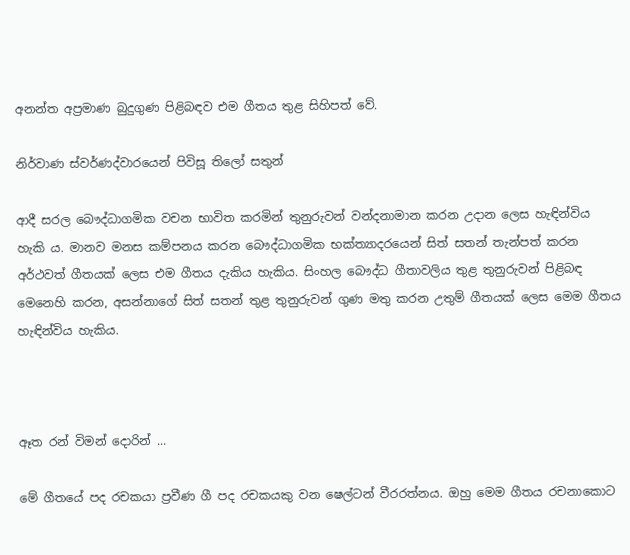අනන්ත අප්‍රමාණ බුදුගුණ පිළිබඳව එම ගීතය තුළ සිහිපත් වේ.

නිර්වාණ ස්වර්ණද්වාරයෙන් පිවිසූ තිලෝ සතුන්

ආදී සරල බෞද්ධාගමික වචන භාවිත කරමින් තුනුරුවන් වන්දනාමාන කරන උදාන ලෙස හැඳින්විය හැකි ය. මානව මනස කම්පනය කරන බෞද්ධාගමික භක්ත්‍යාදරයෙන් සිත් සතන් තැන්පත් කරන අර්ථවත් ගීතයක් ලෙස එම ගීතය දැකිය හැකිය. සිංහල බෞද්ධ ගීතාවලිය තුළ තුනුරුවන් පිළිබඳ මෙනෙහි කරන, අසන්නාගේ සිත් සතන් තුළ තුනුරුවන් ගුණ මතු කරන උතුම් ගීතයක් ලෙස මෙම ගීතය හැඳින්විය හැකිය.



ඈත රන් විමන් දොරින් ...

මේ ගීතයේ පද රචකයා ප්‍රවීණ ගී පද රචකයකු වන ෂෙල්ටන් වීරරත්නය. ඔහු මෙම ගීතය රචනාකොට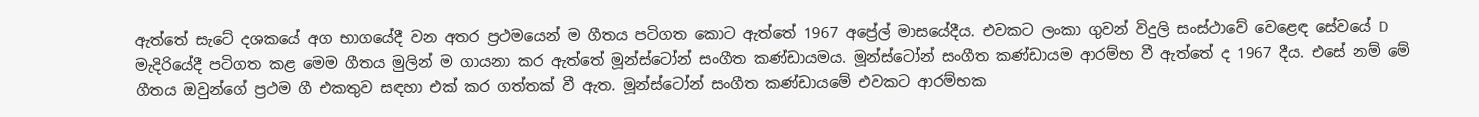ඇත්තේ සැටේ දශකයේ අග භාගයේදී වන අතර ප්‍රථමයෙන් ම ගීතය පටිගත කොට ඇත්තේ 1967 අප්‍රේල් මාසයේදීය. එවකට ලංකා ගුවන් විදුලි සංස්ථාවේ වෙළෙඳ සේවයේ D මැදිරියේදී පටිගත කළ‍ මෙම ගීතය මුලින් ම ගායනා කර ඇත්තේ මූන්ස්ටෝන් සංගීත කණ්ඩායමය. මූන්ස්ටෝන් සංගීත කණ්ඩායම ආරම්භ වී ඇත්තේ ද 1967 දීය. එසේ නම් මේ ගීතය ඔවුන්ගේ ප්‍රථම ගී එකතුව සඳහා එක් කර ගත්තක් වී ඇත. මූන්ස්ටෝන් සංගීත කණ්ඩායමේ එවකට ආරම්භක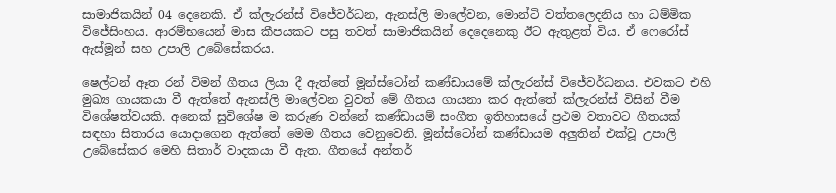සාමාජිකයින් 04 දෙනෙකි. ඒ ක්ලැරන්ස් විජේවර්ධන, ඇනස්ලි මාලේවන, මොන්ටි වත්තලෙදනිය හා ධම්මික විජේසිංහය. ආරම්භයෙන් මාස කීපයකට පසු තවත් සාමාජිකයින් දෙදෙනෙකු ඊට ඇතුළත් විය. ඒ ෆෙරෝස් ඇස්මූන් සහ උපාලි උබේසේකරය.

ෂෙල්ටන් ඈත රන් විමන් ගීතය ලියා දී ඇත්තේ මූන්ස්ටෝන් කණ්ඩායමේ ක්ලැරන්ස් විජේවර්ධනය. එවකට එහි මුඛ්‍ය ගායකයා වී ඇත්තේ ඇනස්ලි මාලේවන වුවත් මේ ගීතය ගායනා කර ඇත්තේ ක්ලැරන්ස් විසින් වීම විශේෂත්වයකි. අනෙක් සුවිශේෂ ම කරුණ වන්නේ කණ්ඩායම් සංගීත ඉතිහාසයේ ප්‍රථම වතාවට ගීතයක් සඳහා සිතාරය යොදාගෙන ඇත්තේ මෙම ගීතය වෙනුවෙනි. මූන්ස්ටෝන් කණ්ඩායම අලුතින් එක්වූ උපාලි උබේසේකර මෙහි සිතාර් වාදකයා වී ඇත. ගීතයේ අන්තර්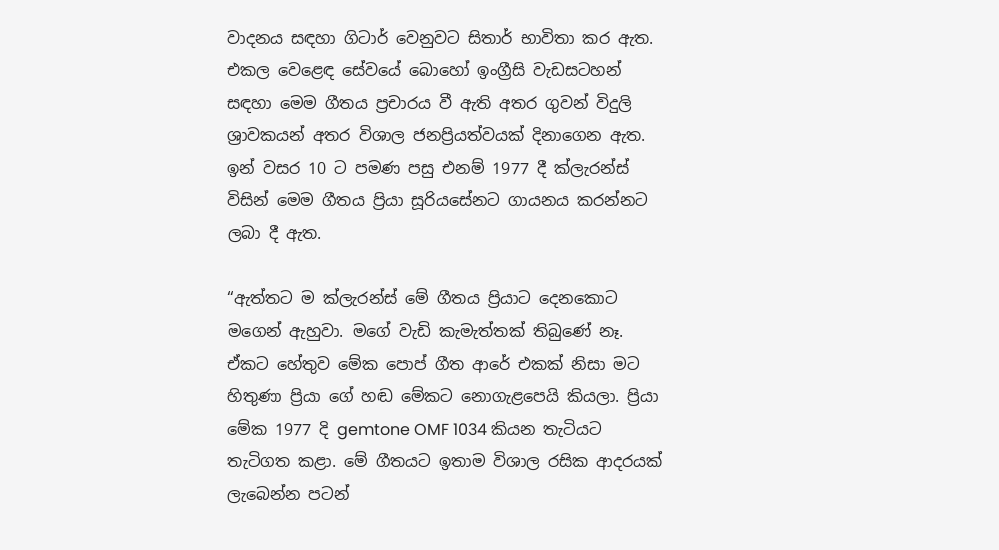වාදනය සඳහා ගිටාර් වෙනුවට සිතාර් භාවිතා කර ඇත. එකල වෙළෙඳ සේවයේ බොහෝ ඉංග්‍රීසි වැඩසටහන් සඳහා මෙම ගීතය ප්‍රචාරය වී ඇති අතර ගුවන් විදුලි ශ්‍රාවකයන් අතර විශාල ජනප්‍රියත්වයක් දිනාගෙන ඇත. ඉන් වසර 10 ට පමණ පසු එනම් 1977 දී ක්ලැරන්ස් විසින් මෙම ගීතය ප්‍රියා සූරියසේනට ගායනය කරන්නට ලබා දී ඇත.

“ඇත්තට ම ක්ලැරන්ස් මේ ගීතය ප්‍රියාට දෙනකොට මගෙන් ඇහුවා. මගේ වැඩි කැමැත්තක් තිබුණේ නෑ. ඒකට හේතුව මේක පොප් ගීත ආරේ එකක් නිසා මට හිතුණා ප්‍රියා ගේ හඬ මේකට නොගැළපෙයි කියලා. ප්‍රියා මේක 1977 දි gemtone OMF 1034 කියන තැටියට තැටිගත කළා. මේ ගීතයට ඉතාම විශාල රසික ආදරයක් ලැබෙන්න පටන්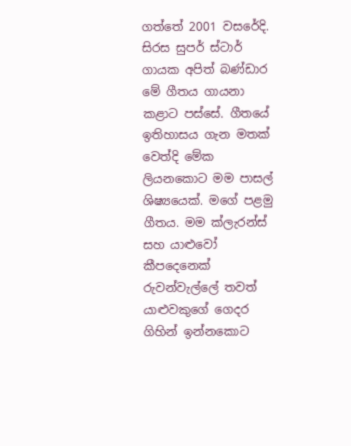ගත්තේ 2001 වසරේදි. සිරස සුපර් ස්ටාර් ගායක අපිත් බණ්ඩාර මේ ගීතය ගායනා කළාට පස්සේ. ගීතයේ ඉතිහාසය ගැන මතක් වෙත්දි ‍‍මේක ලියන‍කොට මම පාසල් ශිෂ්‍යයෙක්. මගේ පළමු ගීතය. මම ක්ලැරන්ස් සහ යාළුවෝ කීපදෙනෙක් රුවන්වැල්ලේ තවත් යාළුවකුගේ ගෙදර ගිහින් ඉන්නකොට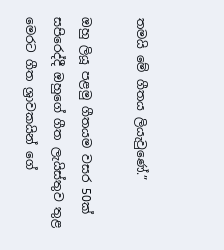තමයි මේ ගීතය ලියැවුණේ.”

ඔහු ලියූ පළමු ගීතයම වසර 50ක් සපිරෙද්දී ඔහුගේ ගීත ලැයිස්තුව තුළ මෙරට ගීත ශ්‍රාවකයින් ගේ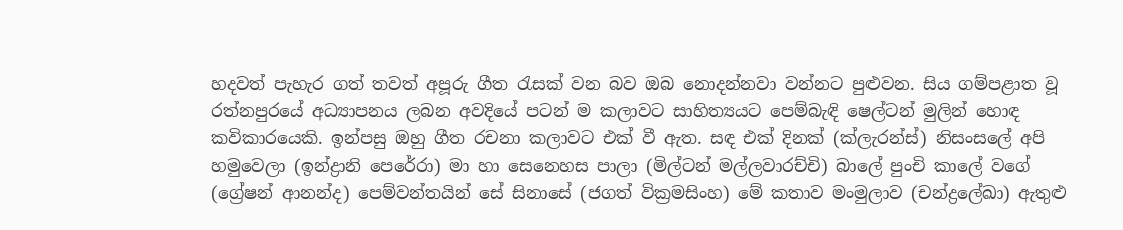හදවත් පැහැර ගත් තවත් අපූරු ගීත රැසක් වන බව ඔබ නොදන්නවා වන්නට පුළුවන. සිය ගම්පළාත වූ රත්නපුරයේ අධ්‍යාපනය ලබන අවදියේ පටන් ම කලාවට සාහිත්‍යයට පෙම්බැඳි ෂෙල්ටන් මුලින් හොඳ කවිකාරයෙකි. ඉන්පසු ඔහු ගීත රචනා කලාවට එක් වී ඇත. සඳ එක් දිනක් (ක්ලැරන්ස්) නිසංසලේ අපි හමුවෙලා (ඉන්ද්‍රානි පෙරේරා) මා හා සෙනෙහස පාලා (මිල්ටන් මල්ලවාරච්චි) බාලේ පුංචි කාලේ වගේ (ග්‍රේෂන් ආනන්ද) පෙම්වන්තයින් සේ සිනාසේ (ජගත් වික්‍රමසිංහ) මේ කතාව මංමුලාව (චන්ද්‍රලේඛා) ඇතුළු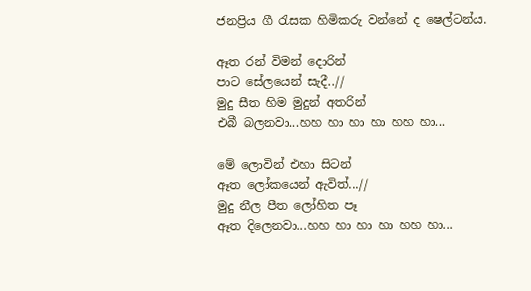ජනප්‍රිය ගී රැසක හිමිකරු වන්නේ ද ෂෙල්ටන්ය.

ඈත රන් විමන් දොරින්
පාට සේලයෙන් සැදී..//
මුදු සීත හිම මුදුන් අතරින්
එබී බලනවා...හහ හා හා හා හහ හා...

මේ ලොවින් එ‍හා සිටන්
ඈත ලෝකයෙන් ඇවිත්...//
මුදු නීල පීත ලෝහිත පෑ
ඈත දිලෙනවා...හහ හා හා හා හහ හා...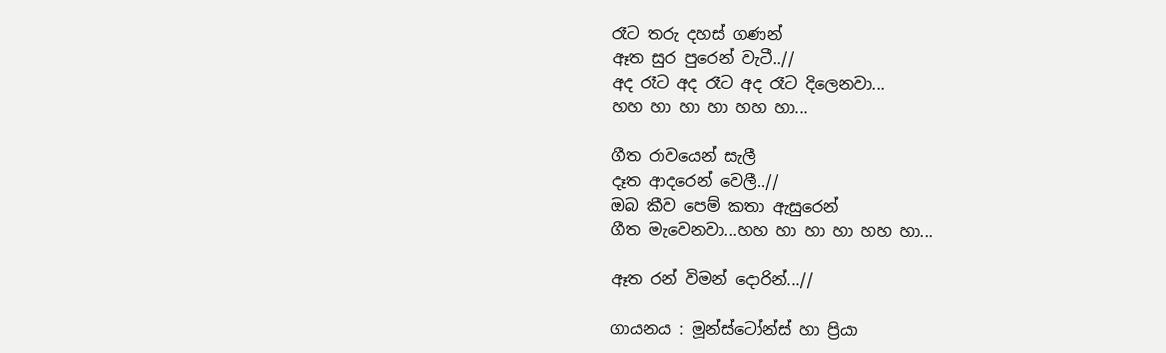රෑට තරු දහස් ගණන්
ඈත සුර පුරෙන් වැටී..//
අද රෑට අද රෑට අද රෑට දිලෙනවා...
හහ හා හා හා හහ හා...

ගීත රාවයෙන් සැලී
දෑත ආදරෙන් වෙලී..//
ඔබ කීව පෙම් කතා ඇසුරෙන්
ගීත මැවෙනවා...හහ හා හා හා හහ හා...

ඈත රන් විමන් දොරින්...//

ගායනය : මූන්ස්ටෝන්ස් හා ප්‍රියා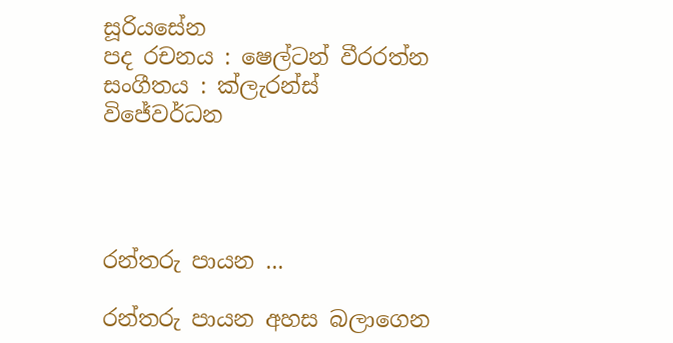සූරියසේන
පද රචනය : ෂෙල්ටන් වීරරත්න
සංගීතය : ක්ලැරන්ස් විජේවර්ධන




රන්තරු පායන ...

රන්තරු පායන අහස බලාගෙන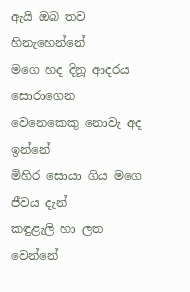ඇයි ඔබ තව හිනැහෙන්නේ
මගෙ හද දිනූ ආදරය සොරාගෙන
වෙනෙකෙකු නොවැ අද ඉන්නේ
මිහිර සොයා ගිය මගෙ ජීවය දැන්
කඳුළැලි හා ලත වෙන්නේ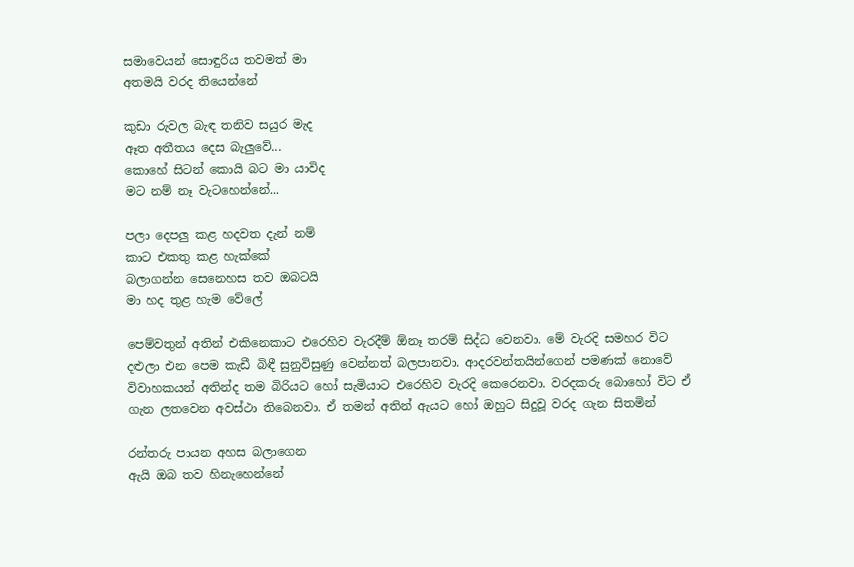සමාවෙයන් සොඳුරිය තවමත් මා
අතමයි වරද තියෙන්නේ

කුඩා රුවල බැඳ තනිව සයුර මැද
ඈත අතීතය දෙස බැලුවේ...
කොහේ සිටන් කොයි බට මා යාවිද
මට නම් නෑ වැටහෙන්නේ...

පලා දෙපලු කළ හදවත දැන් නම්
කාට එකතු කළ හැක්‌කේ
බලාගන්න සෙනෙහස තව ඔබටයි
මා හද තුළ හැම වේලේ

පෙම්වතුන් අතින් එකිනෙකාට එරෙහිව වැරදීම් ඕනෑ තරම් සිද්ධ වෙනවා. මේ වැරදි සමහර විට දළුලා එන පෙම කැඩී බිඳී සුනුවිසුණු වෙන්නත් බලපානවා. ආදරවන්තයින්ගෙන් පමණක්‌ නොවේ විවාහකයන් අතින්ද තම බිරියට හෝ සැමියාට එරෙහිව වැරදි කෙරෙනවා. වරදකරු බොහෝ විට ඒ ගැන ලතවෙන අවස්‌ථා තිබෙනවා. ඒ තමන් අතින් ඇයට හෝ ඔහුට සිදුවූ වරද ගැන සිතමින්

රන්තරු පායන අහස බලාගෙන
ඇයි ඔබ තව හිනැහෙන්නේ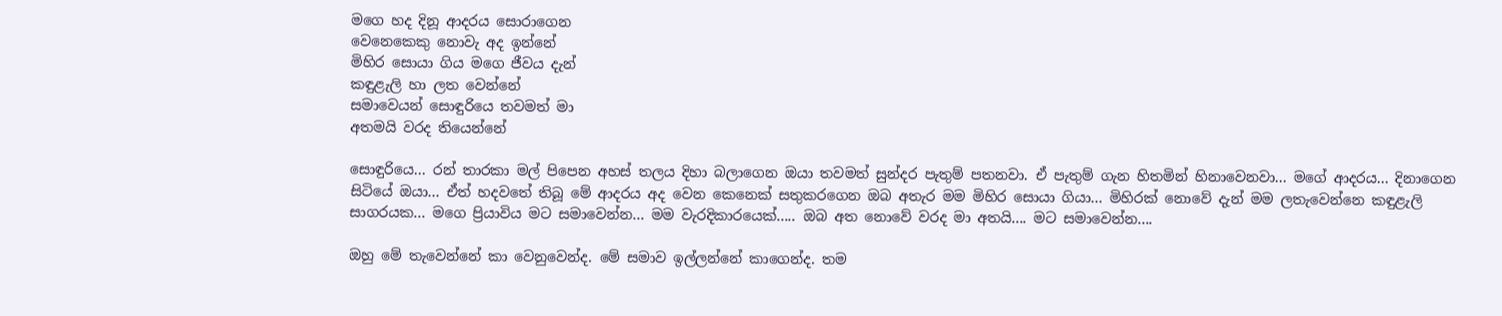මගෙ හද දිනූ ආදරය සොරාගෙන
වෙනෙකෙකු නොවැ අද ඉන්නේ
මිහිර සොයා ගිය මගෙ ජීවය දැන්
කඳුළැලි හා ලත වෙන්නේ
සමාවෙයන් සොඳුරියෙ තවමත් මා
අතමයි වරද තියෙන්නේ

සොඳුරියෙ... රන් තාරකා මල් පිපෙන අහස්‌ තලය දිහා බලාගෙන ඔයා තවමත් සුන්දර පැතුම් පතනවා. ඒ පැතුම් ගැන හිතමින් හිනාවෙනවා... මගේ ආදරය... දිනාගෙන සිටියේ ඔයා... ඒත් හදවතේ තිබූ මේ ආදරය අද වෙන කෙනෙක්‌ සතුකරගෙන ඔබ අතැර මම මිහිර සොයා ගියා... මිහිරක්‌ නොවේ දැන් මම ලතැවෙන්නෙ කඳුළැලි සාගරයක... මගෙ ප්‍රියාවිය මට සමාවෙන්න... මම වැරදිකාරයෙක්‌..... ඔබ අත නොවේ වරද මා අතයි.... මට සමාවෙන්න....

ඔහු මේ තැවෙන්නේ කා වෙනුවෙන්ද. මේ සමාව ඉල්ලන්නේ කාගෙන්ද. තම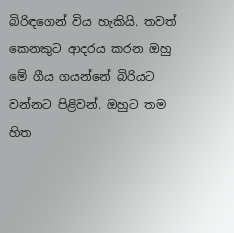බිරිඳගෙන් විය හැකියි. තවත් කෙනකුට ආදරය කරන ඔහු මේ ගීය ගයන්නේ බිරියට වන්නට පිළිවන්. ඔහුට තම හිත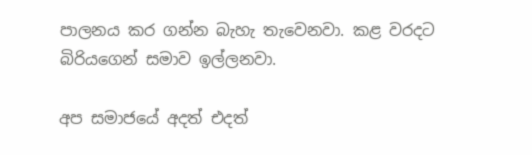පාලනය කර ගන්න බැහැ තැවෙනවා. කළ වරදට බිරියගෙන් සමාව ඉල්ලනවා.

අප සමාජයේ අදත් එදත්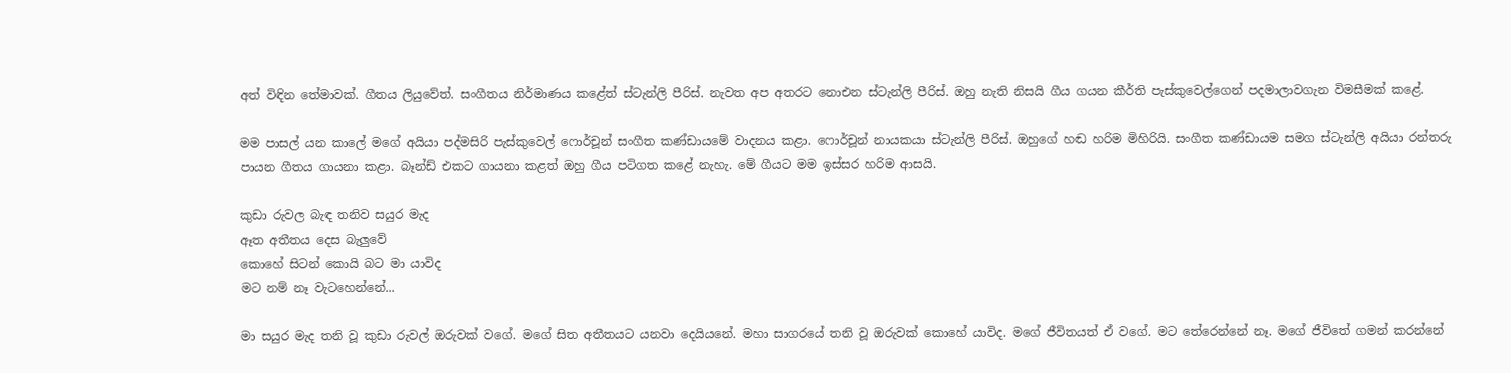අත් විඳින තේමාවක්‌. ගීතය ලියුවේත්. සංගීතය නිර්මාණය කළේත් ස්‌ටැන්ලි පීරිස්‌. නැවත අප අතරට නොඑන ස්‌ටැන්ලි පීරිස්‌. ඔහු නැති නිසයි ගීය ගයන කීර්ති පැස්‌කුවෙල්ගෙන් පදමාලාවගැන විමසීමක්‌ කළේ.

මම පාසල් යන කාලේ මගේ අයියා පද්මසිරි පැස්‌කුවෙල් ෆොර්චූන් සංගීත කණ්‌ඩායමේ වාදනය කළා. ෆොර්චූන් නායකයා ස්‌ටැන්ලි පීරිස්‌. ඔහුගේ හඬ හරිම මිහිරියි. සංගීත කණ්‌ඩායම සමග ස්‌ටැන්ලි අයියා රන්තරු පායන ගීතය ගායනා කළා. බෑන්ඩ් එකට ගායනා කළත් ඔහු ගීය පටිගත කළේ නැහැ. මේ ගීයට මම ඉස්‌සර හරිම ආසයි.

කුඩා රුවල බැඳ තනිව සයුර මැද
ඈත අතීතය දෙස බැලුවේ
කොහේ සිටන් කොයි බට මා යාවිද
මට නම් නෑ වැටහෙන්නේ...

මා සයුර මැද තනි වූ කුඩා රුවල් ඔරුවක්‌ වගේ. මගේ සිත අතීතයට යනවා දෙයියනේ. මහා සාගරයේ තනි වූ ඔරුවක්‌ කොහේ යාවිද. මගේ ජීවිතයත් ඒ වගේ. මට තේරෙන්නේ නෑ. මගේ ජීවිතේ ගමන් කරන්නේ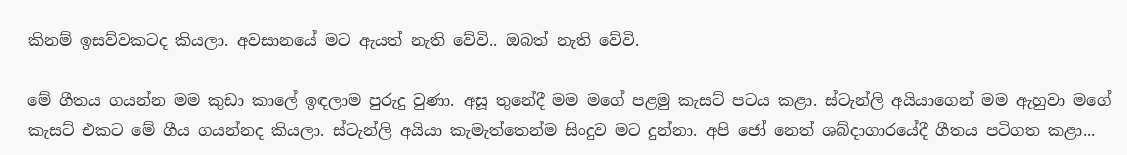කිනම් ඉසව්වකටද කියලා. අවසානයේ මට ඇයත් නැති වේවි.. ඔබත් නැති වේවි.

මේ ගීතය ගයන්න මම කුඩා කාලේ ඉඳලාම පුරුදු වුණා. අසූ තුනේදී මම මගේ පළමු කැසට්‌ පටය කළා. ස්‌ටැන්ලි අයියාගෙන් මම ඇහුවා මගේ කැසට්‌ එකට මේ ගීය ගයන්නද කියලා. ස්‌ටැන්ලි අයියා කැමැත්තෙන්ම සිංදුව මට දුන්නා. අපි ජෝ නෙත් ශබ්දාගාරයේදී ගීතය පටිගත කළා...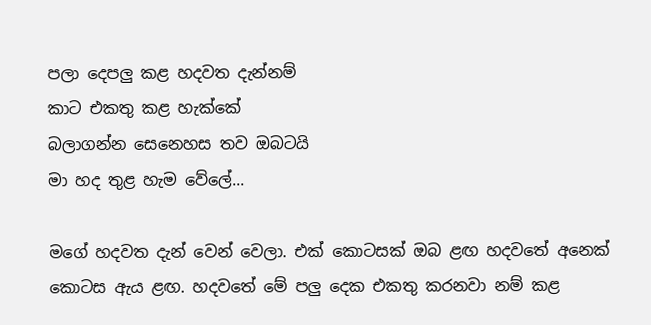පලා දෙපලු කළ හදවත දැන්නම්
කාට එකතු කළ හැක්‌කේ
බලාගන්න සෙනෙහස තව ඔබටයි
මා හද තුළ හැම වේලේ...

මගේ හදවත දැන් වෙන් වෙලා. එක්‌ කොටසක්‌ ඔබ ළඟ හදවතේ අනෙක්‌ කොටස ඇය ළඟ. හදවතේ මේ පලු දෙක එකතු කරනවා නම් කළ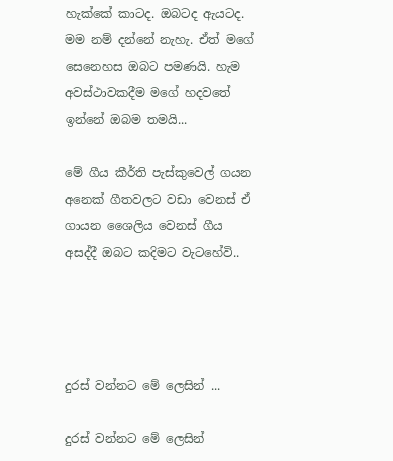හැක්‌කේ කාටද. ඔබටද ඇයටද. මම නම් දන්නේ නැහැ. ඒත් මගේ සෙනෙහස ඔබට පමණයි. හැම අවස්‌ථාවකදීම මගේ හදවතේ ඉන්නේ ඔබම තමයි...

මේ ගීය කීර්ති පැස්‌කුවෙල් ගයන අනෙක්‌ ගීතවලට වඩා වෙනස්‌ ඒ ගායන ශෛලිය වෙනස්‌ ගීය අසද්දී ඔබට කදිමට වැටහේවි..




දුරස් වන්නට මේ ලෙසින් ...

දුරස් වන්නට මේ ලෙසින්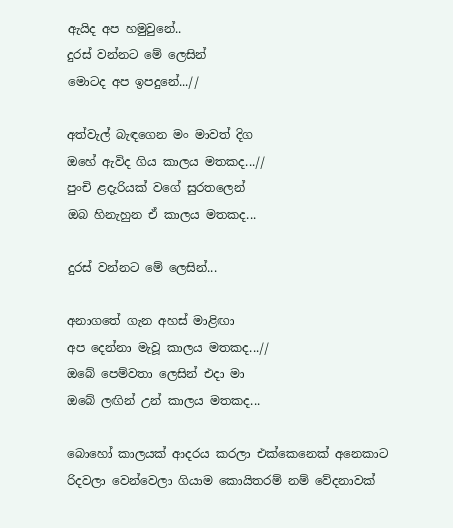ඇයිද අප හමුවුනේ..
දුරස් වන්නට මේ ලෙසින්
මොටද අප ඉපදුනේ...//

අත්වැල් බැඳගෙන මං මාවත් දිග
ඔහේ ඇවිද ගිය කාලය මතකද...//
පුංචි ළදැරියක් වගේ සුරතලෙන්
ඔබ හිනැහුන ඒ කාලය මතකද...

දුරස් වන්නට මේ ලෙසින්...

අනාගතේ ගැන අහස් මාළිඟා
අප දෙන්නා මැවූ කාලය මතකද...//
ඔබේ පෙම්වතා ලෙසින් එදා මා
ඔබේ ලඟින් උන් කාලය මතකද...

බොහෝ කාලයක් ආදරය කරලා එක්කෙනෙක් අනෙකාට රිදවලා වෙන්වෙලා ගියාම කොයිතරම් නම් වේදනාවක්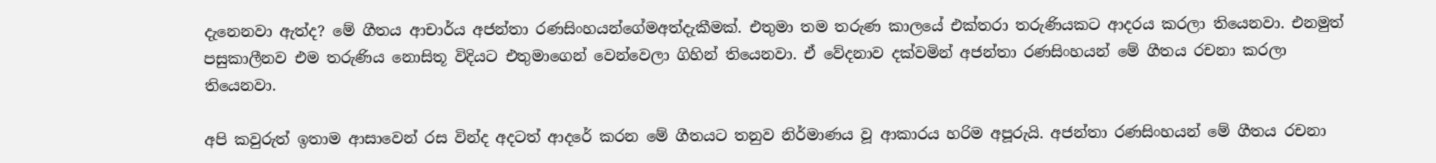දැනෙනවා ඇත්ද? මේ ගීතය ආචාර්ය අජන්තා රණසිංහයන්ගේමඅත්දැකීමක්. එතුමා තම තරුණ කාලයේ එක්තරා තරුණියකට ආදරය කරලා තියෙනවා. එනමුත් පසුකාලීනව එම තරුණිය නොසිතූ විදියට එතුමාගෙන් වෙන්වෙලා ගිහින් තියෙනවා. ඒ වේදනාව දක්වමින් අජන්තා රණසිංහයන් මේ ගීතය රචනා කරලා තියෙනවා.

අපි කවුරුත් ඉතාම ආසාවෙන් රස වින්ද අදටත් ආදරේ කරන මේ ගීතයට තනුව නිර්මාණය වූ ආකාරය හරිම අපූරුයි. අජන්තා රණසිංහයන් මේ ගීතය රචනා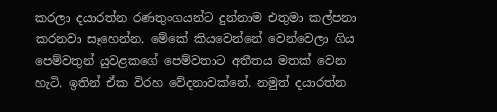කරලා දයාරත්න රණතුංගයන්ට දුන්නාම එතුමා කල්පනා කරනවා සෑහෙන්න. මේකේ කියවෙන්නේ වෙන්වෙලා ගිය පෙම්වතුන් යුවළකගේ පෙම්වතාට අතීතය මතක් වෙන හැටි. ඉතින් ඒක විරහ වේදනාවක්නේ. නමුත් දයාරත්න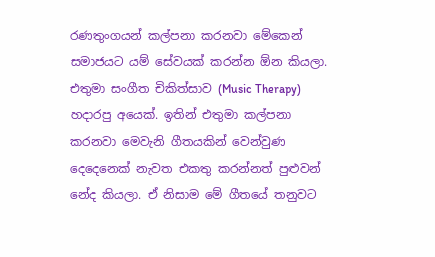රණතුංගයන් කල්පනා කරනවා මේකෙන් සමාජයට යම් සේවයක් කරන්න ඕන කියලා. එතුමා සංගීත චිකිත්සාව (Music Therapy) හදාරපු අයෙක්. ඉතින් එතුමා කල්පනා කරනවා මෙවැනි ගීතයකින් වෙන්වුණ දෙදෙනෙක් නැවත එකතු කරන්නත් පුළුවන් නේද කියලා. ඒ නිසාම මේ ගීතයේ තනුවට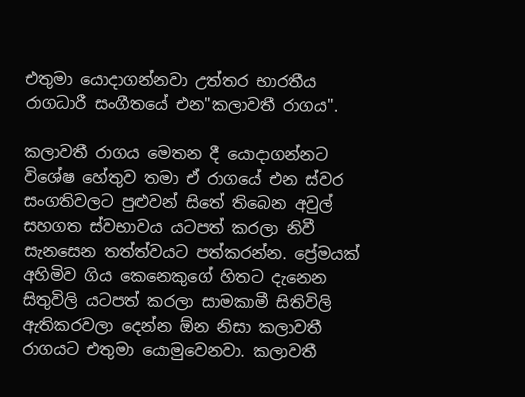එතුමා යොදාගන්නවා උත්තර භාරතීය රාගධාරී සංගීතයේ එන"කලාවතී රාගය".

කලාවතී රාගය මෙතන දී යොදාගන්නට විශේෂ හේතුව තමා ඒ රාගයේ එන ස්වර සංගතිවලට පුළුවන් සිතේ තිබෙන අවුල් සහගත ස්වභාවය යටපත් කරලා නිවී සැනසෙන තත්ත්වයට පත්කරන්න. ප්‍රේමයක් අහිමිව ගිය කෙනෙකුගේ හිතට දැනෙන සිතුවිලි යටපත් කරලා සාමකාමී සිතිවිලි ඇතිකරවලා දෙන්න ඕන නිසා කලාවතී රාගයට එතුමා යොමුවෙනවා. කලාවතී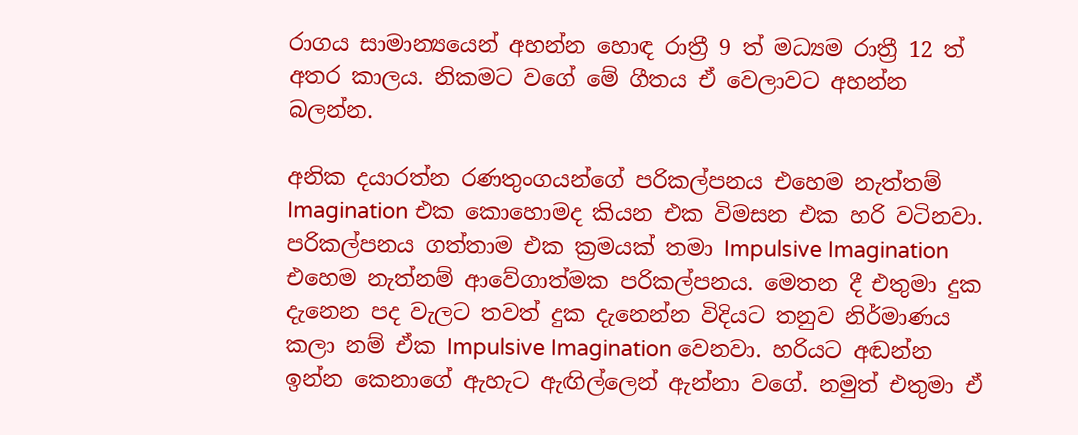රාගය සාමාන්‍යයෙන් අහන්න හොඳ රාත්‍රී 9 ත් මධ්‍යම රාත්‍රී 12 ත් අතර කාලය. නිකමට වගේ මේ ගීතය ඒ වෙලාවට අහන්න බලන්න.

අනික දයාරත්න රණතුංගයන්ගේ පරිකල්පනය එහෙම නැත්තම් Imagination එක කොහොමද කියන එක විමසන එක හරි වටිනවා. පරිකල්පනය ගත්තාම එක ක්‍රමයක් තමා Impulsive Imagination එහෙම නැත්නම් ආවේගාත්මක පරිකල්පනය. මෙතන දී එතුමා දුක දැනෙන පද වැලට තවත් දුක දැනෙන්න විදියට තනුව නිර්මාණය කලා නම් ඒක Impulsive Imagination වෙනවා. හරියට අඬන්න ඉන්න කෙනාගේ ඇහැට ඇඟිල්ලෙන් ඇන්නා වගේ. නමුත් එතුමා ඒ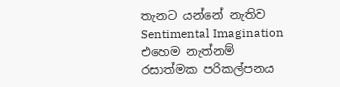තැනට යන්නේ නැතිව Sentimental Imagination එහෙම නැත්නම් රසාත්මක පරිකල්පනය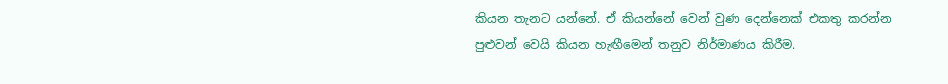කියන තැනට යන්නේ. ඒ කියන්නේ වෙන් වුණ දෙන්නෙක් එකතු කරන්න පුළුවන් වෙයි කියන හැඟීමෙන් තනුව නිර්මාණය කිරීම.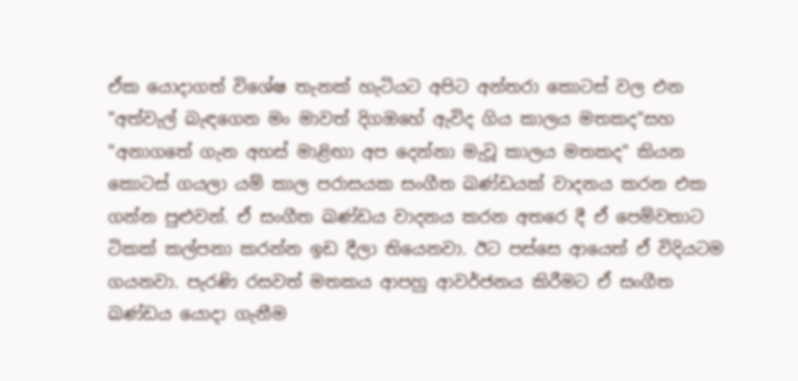ඒක යොදාගත් විශේෂ තැනක් හැටියට අපිට අන්තරා කොටස් වල එන "අත්වැල් බැඳගෙන මං මාවත් දිගඔහේ ඇවිද ගිය කාලය මතකද"සහ "අනාගතේ ගැන අහස් මාළිඟා අප දෙන්නා මැවූ කාලය මතකද" කියන කොටස් ගයලා යම් කාල පරාසයක සංගීත ඛණ්ඩයක් වාදනය කරන එක ගන්න පුළුවන්. ඒ සංගීත ඛණ්ඩය වාදනය කරන අතරෙ දී ඒ පෙම්වතාට ටිකක් කල්පනා කරන්න ඉඩ දීලා තියෙනවා. ඊට පස්සෙ ආයෙත් ඒ විදියටම ගයනවා. පැරණි රසවත් මතකය ආපහු ආවර්ජනය කිරීමට ඒ සංගීත ඛණ්ඩය යොදා ගැනීම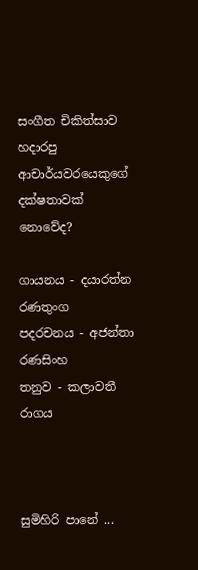සංගීත චිකිත්සාව හදාරපු ආචාර්යවරයෙකුගේ දක්ෂතාවක් නොවේද?

ගායනය - දයාරත්න රණතුංග
පදරචනය - අජන්තා රණසිංහ
තනුව - කලාවතී රාගය



සුමිහිරි පානේ ...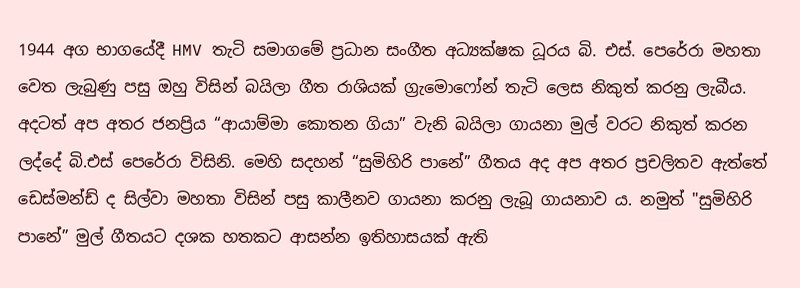1944 අග භාගයේදී HMV තැටි සමාගමේ ප්‍රධාන සංගීත අධ්‍යක්ෂක ධූරය බි. එස්. පෙරේරා මහතා වෙත ලැබුණු පසු ඔහු විසින් බයිලා ගීත රාශියක් ග්‍රැමොෆෝන් තැටි ලෙස නිකුත් කරනු ලැබීය. අදටත් අප අතර ජනප්‍රිය “ආයාම්මා කොතන ගියා” වැනි බයිලා ගායනා මුල් වරට නිකුත් කරන ලද්දේ බි.එස් පෙරේරා විසිනි. මෙහි සදහන් “සුමිහිරි පානේ” ගීතය අද අප අතර ප්‍රචලිතව ඇත්තේ ඩෙස්මන්ඩ් ද සිල්වා මහතා විසින් පසු කාලීනව ගායනා කරනු ලැබූ ගායනාව ය. නමුත් "සුමිහිරි පානේ” මුල් ගීතයට දශක හතකට ආසන්න ඉතිහාසයක් ඇති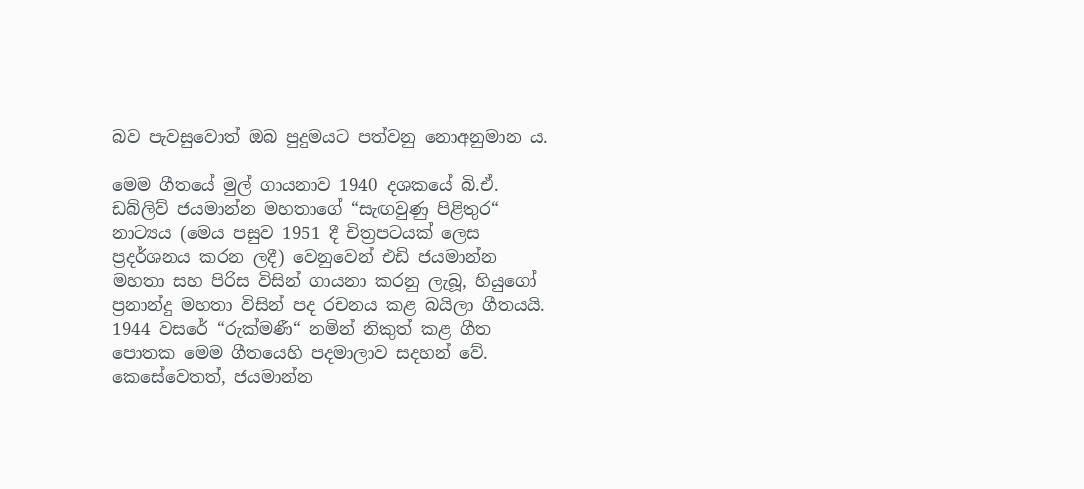බව පැවසුවොත් ඔබ පුදුමයට පත්වනු නොඅනුමාන ය.

මෙම ගීතයේ මුල් ගායනාව 1940 දශකයේ බි.ඒ. ඩබ්ලිව් ජයමාන්න මහතාගේ “සැඟවුණු පිළිතුර“ නාට්‍යය (මෙය පසුව 1951 දී චිත්‍රපටයක් ලෙස ප්‍රදර්ශනය කරන ලදී) වෙනුවෙන් එඩි ජයමාන්න මහතා සහ පිරිස විසින් ගායනා කරනු ලැබූ, හියුගෝ ප්‍රනාන්දු මහතා විසින් පද රචනය කළ බයිලා ගීතයයි. 1944 වසරේ “රුක්මණී“ නමින් නිකුත් කළ ගීත පොතක මෙම ගීතයෙහි පදමාලාව සදහන් වේ. කෙසේවෙතත්, ජයමාන්න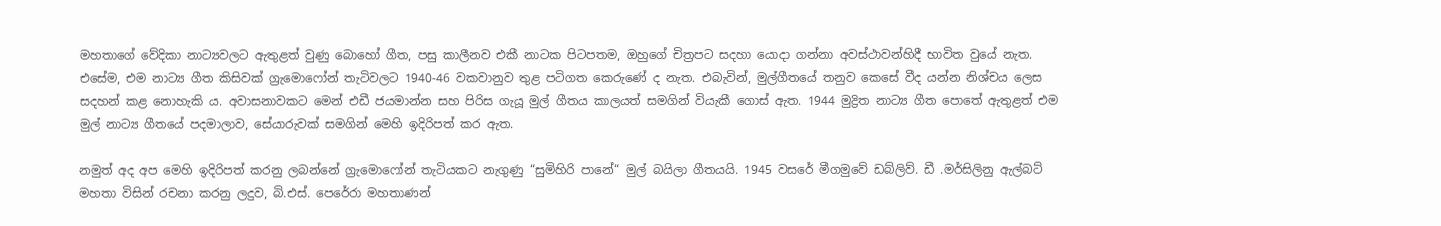මහතාගේ වේදිකා නාට්‍යවලට ඇතුළත් වුණු බොහෝ ගීත, පසු කාලීනව එකී නාටක පිටපතම, ඔහුගේ චිත්‍රපට සදහා යොදා ගන්නා අවස්ථාවන්හිදී භාවිත වුයේ නැත. එසේම, එම නාට්‍ය ගීත කිසිවක් ග්‍රැමොෆෝන් තැටිවලට 1940-46 වකවානුව තුළ පටිගත කෙරුණේ ද නැත. එබැවින්, මුල්ගීතයේ තනුව කෙසේ වීද යන්න නිශ්චය ලෙස සදහන් කළ නොහැකි ය. අවාසනාවකට මෙන් එඩී ජයමාන්න සහ පිරිස ගැයූ මුල් ගීතය කාලයත් සමගින් වියැකී ගොස් ඇත. 1944 මුද්‍රිත නාට්‍ය ගීත පොතේ ඇතුළත් එම මුල් නාට්‍ය ගීතයේ පදමාලාව, සේයාරුවක් සමගින් මෙහි ඉදිරිපත් කර ඇත.

නමුත් අද අප මෙහි ඉදිරිපත් කරනු ලබන්නේ ග්‍රැමොෆෝන් තැටියකට නැගුණු “සුමිහිරි පානේ“ මුල් බයිලා ගීතයයි. 1945 වසරේ මීගමුවේ ඩබ්ලිව්. ඩී .මර්සිලිනු ඇල්බට් මහතා විසින් රචනා කරනු ලදුව, බි.එස්. පෙරේරා මහතාණන්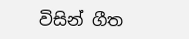විසින් ගීත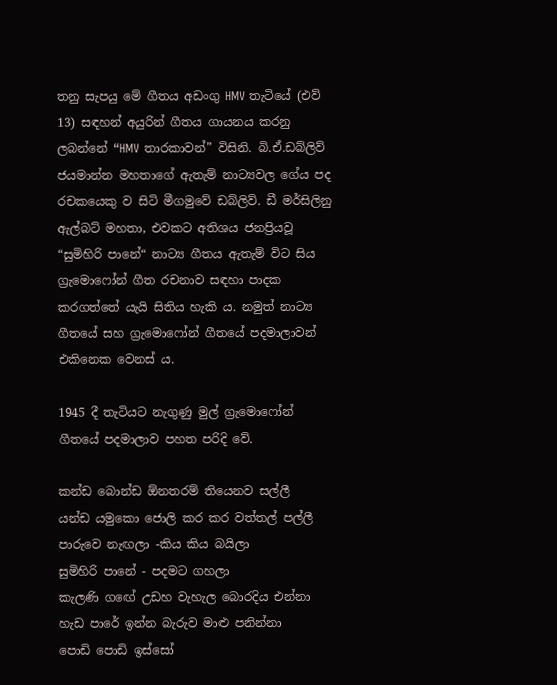තනු සැපයු මේ ගීතය අඩංගු HMV තැටියේ (එව් 13) සඳහන් අයුරින් ගීතය ගායනය කරනු ලබන්නේ “HMV තාරකාවන්” විසිනි. බි.ඒ.ඩබ්ලිව් ජයමාන්න මහතාගේ ඇතැම් නාට්‍යවල ගේය පද රචකයෙකු ව සිටි මීගමුවේ ඩබ්ලිව්. ඩී මර්සිලිනු ඇල්බට් මහතා, එවකට අතිශය ජනප්‍රියවූ “සුමිහිරි පානේ“ නාට්‍ය ගීතය ඇතැම් විට සිය ග්‍රැමොෆෝන් ගීත රචනාව සඳහා පාදක කරගත්තේ යැයි සිතිය හැකි ය. නමුත් නාට්‍ය ගීතයේ සහ ග්‍රැමොෆෝන් ගීතයේ පදමාලාවන් එකිනෙක වෙනස් ය.

1945 දී තැටියට නැගුණු මුල් ග්‍රැමොෆෝන් ගීතයේ පදමාලාව පහත පරිදි වේ.

කන්ඩ බොන්ඩ ඕනතරම් තියෙනව සල්ලී
යන්ඩ යමුකො ජොලි කර කර වත්තල් පල්ලී
පාරුවෙ නැඟලා -කිය කිය බයිලා
සුමිහිරි පානේ - පදමට ගහලා
කැලණි ගඟේ උඩහ වැහැල බොරදිය එන්නා
හැඩ පාරේ ඉන්න බැරුව මාළු පනින්නා
පොඩි පොඩි ඉස්සෝ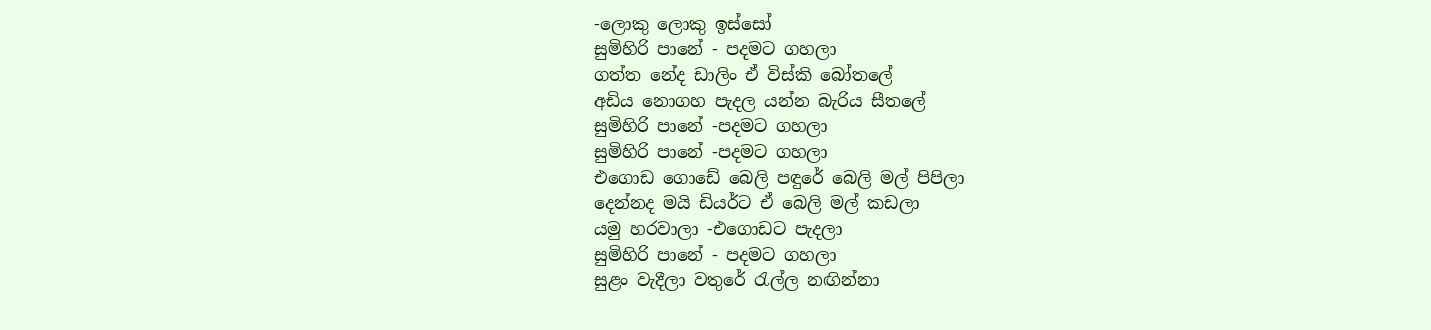-ලොකු ලොකු ඉස්සෝ
සුමිහිරි පානේ - පදමට ගහලා
ගත්ත නේද ඩාලිං ඒ විස්කි බෝතලේ
අඩිය නොගහ පැදල යන්න බැරිය සීතලේ
සුමිහිරි පානේ -පදමට ගහලා
සුමිහිරි පානේ -පදමට ගහලා
එගොඩ ගොඩේ බෙලි පඳුරේ බෙලි මල් පිපිලා
දෙන්නද මයි ඩියර්ට ඒ බෙලි මල් කඩලා
යමු හරවාලා -එගොඩට පැදලා
සුමිහිරි පානේ - පදමට ගහලා
සුළං වැදීලා වතුරේ රැල්ල නඟින්නා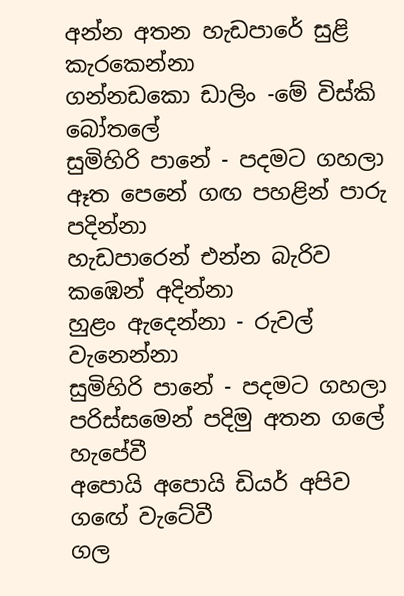අන්න අතන හැඩපාරේ සුළි කැරකෙන්නා
ගන්නඩකො ඩාලිං -මේ විස්කි බෝතලේ
සුමිහිරි පානේ - පදමට ගහලා
ඈත පෙනේ ගඟ පහළින් පාරු පදින්නා
හැඩපාරෙන් එන්න බැරිව කඹෙන් අදින්නා
හුළං ඇදෙන්නා - රුවල් වැනෙන්නා
සුමිහිරි පානේ - පදමට ගහලා
පරිස්සමෙන් පදිමු අතන ගලේ හැපේවී
අපොයි අපොයි ඩියර් අපිව ගඟේ වැටේවී
ගල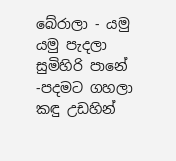බේරාලා - යමු යමු පැදලා
සුමිහිරි පානේ -පදමට ගහලා
කඳු උඩහින්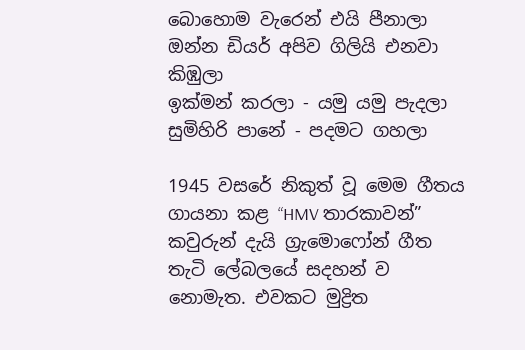බොහොම වැරෙන් එයි පීනාලා
ඔන්න ඩියර් අපිව ගිලියි එනවා කිඹුලා
ඉක්මන් කරලා - යමු යමු පැදලා
සුමිහිරි පානේ - පදමට ගහලා

1945 වසරේ නිකුත් වූ මෙම ගීතය ගායනා කළ “HMV තාරකාවන්” කවුරුන් දැයි ග්‍රැමොෆෝන් ගීත තැටි ලේබලයේ සදහන් ව නොමැත. එවකට මුද්‍රිත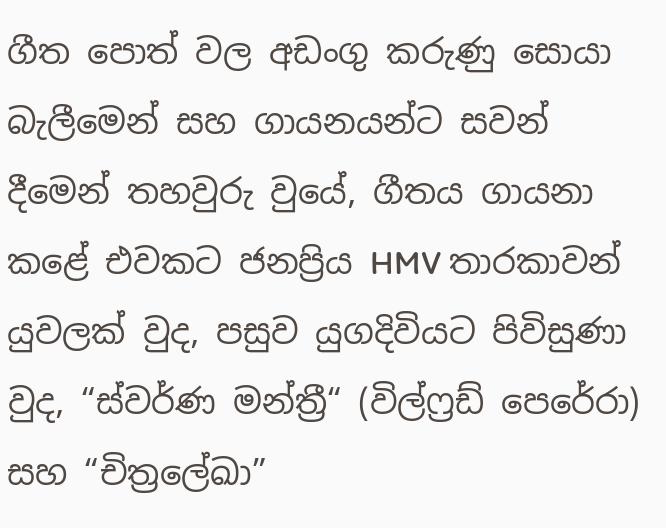ගීත පොත් වල අඩංගු කරුණු සොයා බැලීමෙන් සහ ගායනයන්ට සවන් දීමෙන් තහවුරු වුයේ, ගීතය ගායනා කළේ එවකට ජනප්‍රිය HMV තාරකාවන් යුවලක් වුද, පසුව යුගදිවියට පිවිසුණා වුද, “ස්වර්ණ මන්ත්‍රී“ (විල්ෆ්‍රඩ් පෙරේරා) සහ “චිත්‍රලේඛා”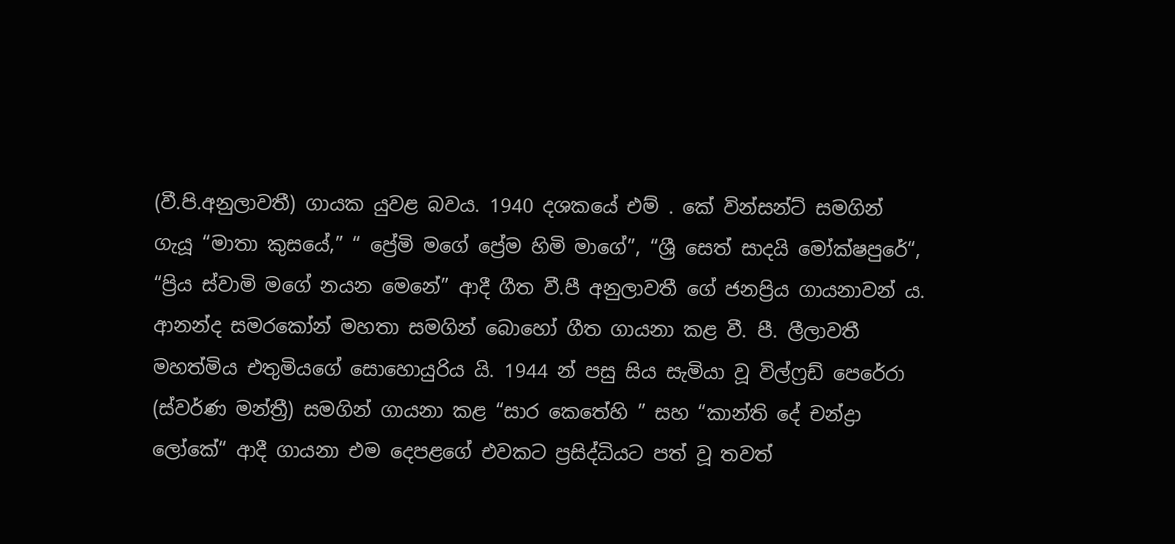(වී.පි.අනුලාවතී) ගායක යුවළ බවය. 1940 දශකයේ එම් . කේ වින්සන්ට් සමගින් ගැයූ “මාතා කුසයේ,” “ ප්‍රේමි මගේ ප්‍රේම හිමි මාගේ”, “ශ්‍රී සෙත් සාදයි මෝක්ෂපුරේ“, “ප්‍රිය ස්වාමි මගේ නයන මෙනේ” ආදී ගීත වී.පී අනුලාවතී ගේ ජනප්‍රිය ගායනාවන් ය. ආනන්ද සමරකෝන් මහතා සමගින් බොහෝ ගීත ගායනා කළ වී. පී. ලීලාවතී මහත්මිය එතුමියගේ සොහොයුරිය යි. 1944 න් පසු සිය සැමියා වූ විල්ෆ්‍රඩ් පෙරේරා (ස්වර්ණ මන්ත්‍රී) සමගින් ගායනා කළ “සාර කෙතේහි ” සහ “කාන්ති දේ චන්ද්‍රා ලෝකේ“ ආදී ගායනා එම දෙපළගේ එවකට ප්‍රසිද්ධියට පත් වූ තවත්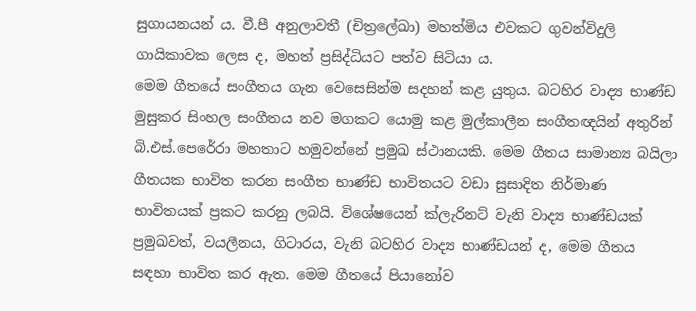සුගායනයන් ය. වී.පී අනුලාවතී (චිත්‍රලේඛා) මහත්මිය එවකට ගුවන්විදුලි ගායිකාවක ලෙස ද, මහත් ප්‍රසිද්ධියට පත්ව සිටියා ය.
මෙම ගීතයේ සංගීතය ගැන වෙසෙසින්ම සදහන් කළ යුතුය. බටහිර වාද්‍ය භාණ්ඩ මුසුකර සිංහල සංගීතය නව මගකට යොමු කළ මුල්කාලීන සංගීතඥයින් අතුරින් බි.එස්.පෙරේරා මහතාට හමුවන්නේ ප්‍රමුඛ ස්ථානයකි. මෙම ගීතය සාමාන්‍ය බයිලා ගීතයක භාවිත කරන සංගීත භාණ්ඩ භාවිතයට වඩා සුසාදිත නිර්මාණ භාවිතයක් ප්‍රකට කරනු ලබයි. විශේෂයෙන් ක්ලැරිනට් වැනි වාද්‍ය භාණ්ඩයක් ප්‍රමුඛවත්, වයලීනය, ගිටාරය, වැනි බටහිර වාද්‍ය භාණ්ඩයන් ද, මෙම ගීතය සඳහා භාවිත කර ඇත. මෙම ගීතයේ පියානෝව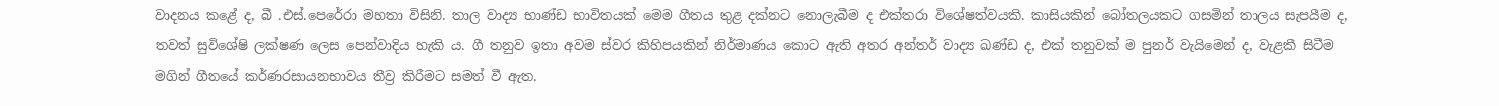වාදනය කළේ ද, බී .එස්.පෙරේරා මහතා විසිනි. තාල වාද්‍ය භාණ්ඩ භාවිතයක් මෙම ගීතය තුළ දක්නට නොලැබීම ද එක්තරා විශේෂත්වයකි. කාසියකින් බෝතලයකට ගසමින් තාලය සැපයීම ද, තවත් සුවිශේෂි ලක්ෂණ ලෙස පෙන්වාදිය හැකි ය. ගී තනුව ඉතා අවම ස්වර කිහිපයකින් නිර්මාණය කොට ඇති අතර අන්තර් වාද්‍ය ඛණ්ඩ ද, එක් තනුවක් ම පුනර් වැයිමෙන් ද, වැළකී සිටීම මගින් ගීතයේ කර්ණරසායනභාවය තීව්‍ර කිරීමට සමත් වී ඇත.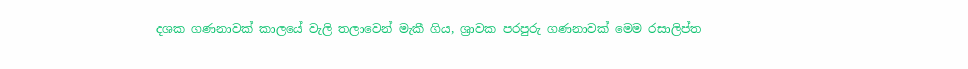දශක ගණනාවක් කාලයේ වැලි තලාවෙන් මැකී ගිය, ශ්‍රාවක පරපුරු ගණනාවක් මෙම රසාලිප්ත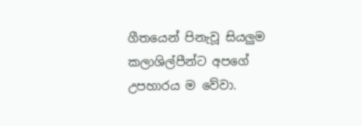ගීතයෙන් පිනැවූ සියලුම කලාශිල්පීන්ට අපගේ උපහාරය ම වේවා.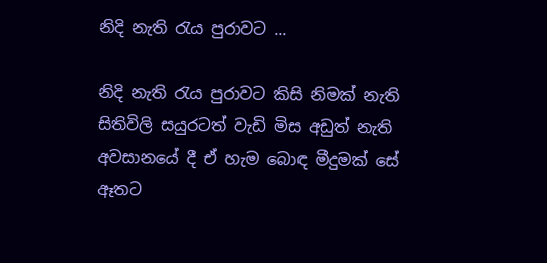නිදි නැති රැය පුරාවට ...

නිදි නැති රැය පුරාවට කිසි නිමක් නැති සිතිවිලි සයුරටත් වැඩි මිස අඩුත් නැති අවසානයේ දී ඒ හැම බොඳ මීදුමක් සේ ඈතට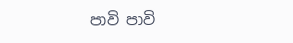පාවි පාවි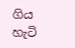ගිය හැටි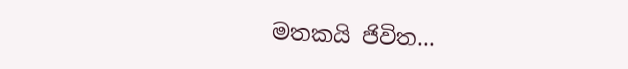මතකයි ජිවිත...